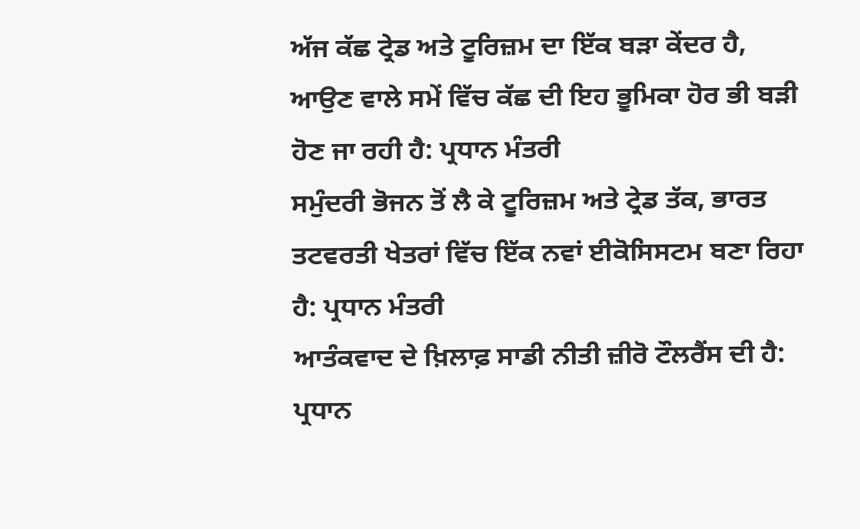ਅੱਜ ਕੱਛ ਟ੍ਰੇਡ ਅਤੇ ਟੂਰਿਜ਼ਮ ਦਾ ਇੱਕ ਬੜਾ ਕੇਂਦਰ ਹੈ, ਆਉਣ ਵਾਲੇ ਸਮੇਂ ਵਿੱਚ ਕੱਛ ਦੀ ਇਹ ਭੂਮਿਕਾ ਹੋਰ ਭੀ ਬੜੀ ਹੋਣ ਜਾ ਰਹੀ ਹੈ: ਪ੍ਰਧਾਨ ਮੰਤਰੀ
ਸਮੁੰਦਰੀ ਭੋਜਨ ਤੋਂ ਲੈ ਕੇ ਟੂਰਿਜ਼ਮ ਅਤੇ ਟ੍ਰੇਡ ਤੱਕ, ਭਾਰਤ ਤਟਵਰਤੀ ਖੇਤਰਾਂ ਵਿੱਚ ਇੱਕ ਨਵਾਂ ਈਕੋਸਿਸਟਮ ਬਣਾ ਰਿਹਾ ਹੈ: ਪ੍ਰਧਾਨ ਮੰਤਰੀ
ਆਤੰਕਵਾਦ ਦੇ ਖ਼ਿਲਾਫ਼ ਸਾਡੀ ਨੀਤੀ ਜ਼ੀਰੋ ਟੌਲਰੈਂਸ ਦੀ ਹੈ: ਪ੍ਰਧਾਨ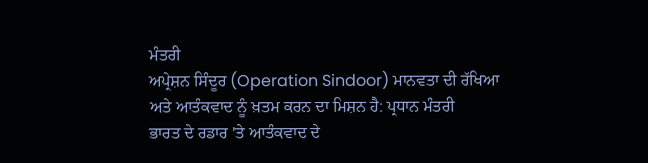ਮੰਤਰੀ
ਅਪ੍ਰੇਸ਼ਨ ਸਿੰਦੂਰ (Operation Sindoor) ਮਾਨਵਤਾ ਦੀ ਰੱਖਿਆ ਅਤੇ ਆਤੰਕਵਾਦ ਨੂੰ ਖ਼ਤਮ ਕਰਨ ਦਾ ਮਿਸ਼ਨ ਹੈ: ਪ੍ਰਧਾਨ ਮੰਤਰੀ
ਭਾਰਤ ਦੇ ਰਡਾਰ 'ਤੇ ਆਤੰਕਵਾਦ ਦੇ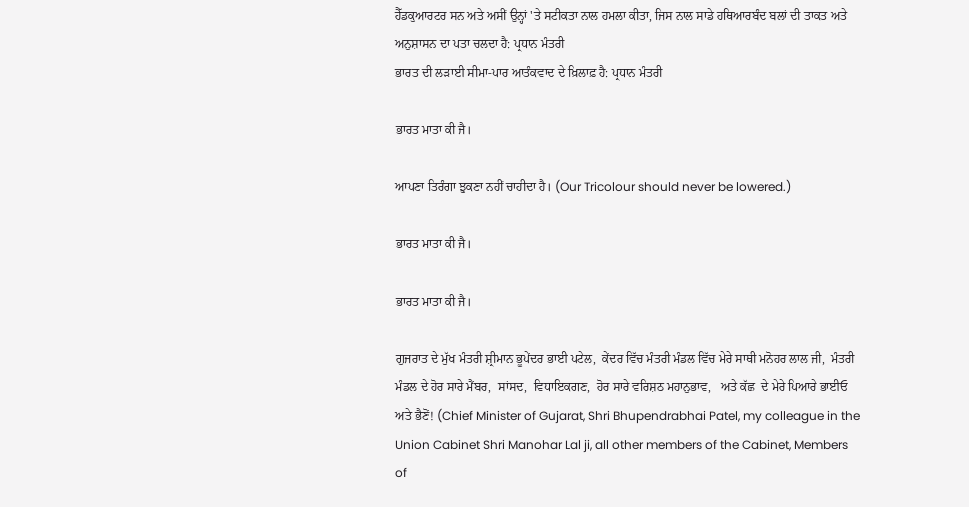ਹੈੱਡਕੁਆਰਟਰ ਸਨ ਅਤੇ ਅਸੀਂ ਉਨ੍ਹਾਂ 'ਤੇ ਸਟੀਕਤਾ ਨਾਲ ਹਮਲਾ ਕੀਤਾ, ਜਿਸ ਨਾਲ ਸਾਡੇ ਹਥਿਆਰਬੰਦ ਬਲਾਂ ਦੀ ਤਾਕਤ ਅਤੇ ਅਨੁਸ਼ਾਸਨ ਦਾ ਪਤਾ ਚਲਦਾ ਹੈ: ਪ੍ਰਧਾਨ ਮੰਤਰੀ
ਭਾਰਤ ਦੀ ਲੜਾਈ ਸੀਮਾ-ਪਾਰ ਆਤੰਕਵਾਦ ਦੇ ਖ਼ਿਲਾਫ਼ ਹੈ: ਪ੍ਰਧਾਨ ਮੰਤਰੀ

ਭਾਰਤ ਮਾਤਾ ਕੀ ਜੈ।

ਆਪਣਾ ਤਿਰੰਗਾ ਝੁਕਣਾ ਨਹੀਂ ਚਾਹੀਦਾ ਹੈ। (Our Tricolour should never be lowered.)

ਭਾਰਤ ਮਾਤਾ ਕੀ ਜੈ।

ਭਾਰਤ ਮਾਤਾ ਕੀ ਜੈ।

ਗੁਜਰਾਤ ਦੇ ਮੁੱਖ ਮੰਤਰੀ ਸ਼੍ਰੀਮਾਨ ਭੂਪੇਂਦਰ ਭਾਈ ਪਟੇਲ,  ਕੇਂਦਰ ਵਿੱਚ ਮੰਤਰੀ ਮੰਡਲ ਵਿੱਚ ਮੇਰੇ ਸਾਥੀ ਮਨੋਹਰ ਲਾਲ ਜੀ,  ਮੰਤਰੀ ਮੰਡਲ ਦੇ ਹੋਰ ਸਾਰੇ ਮੈਂਬਰ,  ਸਾਂਸਦ,  ਵਿਧਾਇਕਗਣ,  ਹੋਰ ਸਾਰੇ ਵਰਿਸ਼ਠ ਮਹਾਨੁਭਾਵ,   ਅਤੇ ਕੱਛ  ਦੇ ਮੇਰੇ ਪਿਆਰੇ ਭਾਈਓ ਅਤੇ ਭੈਣੋਂ! (Chief Minister of Gujarat, Shri Bhupendrabhai Patel, my colleague in the Union Cabinet Shri Manohar Lal ji, all other members of the Cabinet, Members of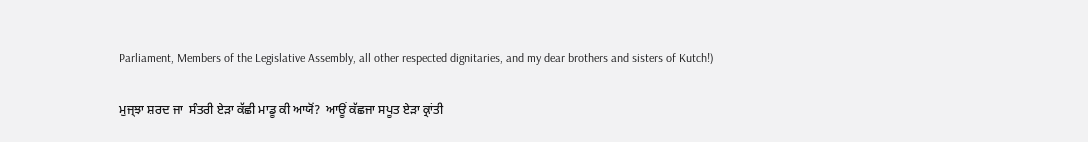Parliament, Members of the Legislative Assembly, all other respected dignitaries, and my dear brothers and sisters of Kutch!)

ਮੁਜ੍ਝਾ ਸ਼ਰਦ ਜਾ  ਸੰਤਰੀ ਏੜਾ ਕੱਛੀ ਮਾਡੂ ਕੀ ਆਯੋਂ?  ਆਊਂ ਕੱਛਜਾ ਸਪੂਤ ਏੜਾ ਕ੍ਰਾਂਤੀ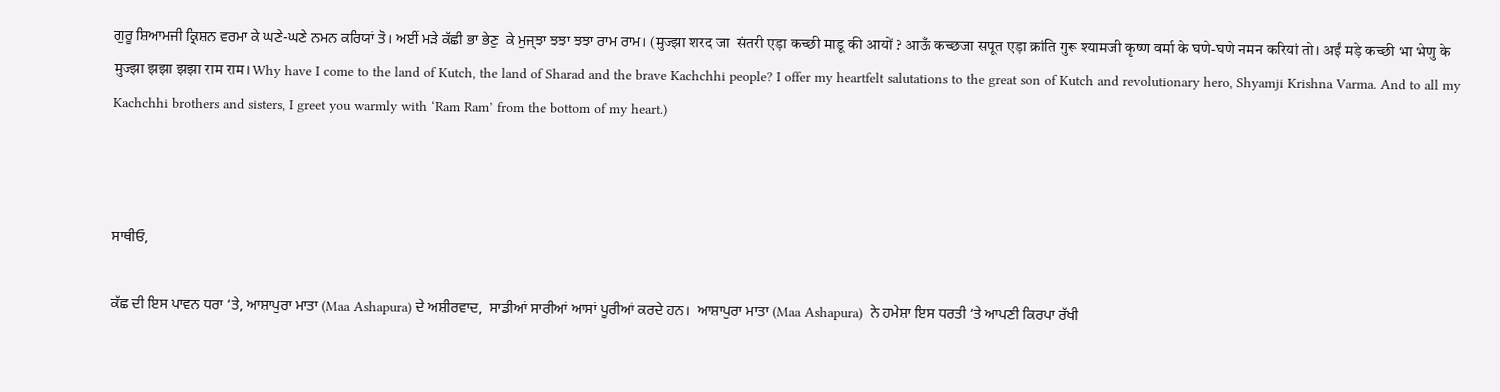ਗੁਰੂ ਸ਼ਿਆਮਜੀ ਕ੍ਰਿਸ਼ਨ ਵਰਮਾ ਕੇ ਘਣੇ-ਘਣੇ ਨਮਨ ਕਰਿਯਾਂ ਤੋ। ਅਈਂ ਮੜੇ ਕੱਛੀ ਭਾ ਭੇਣੁ  ਕੇ ਮੁਜ੍ਝਾ ਝਝਾ ਝਝਾ ਰਾਮ ਰਾਮ। (मुज्झा शरद जा  संतरी एड़ा कच्छी माडू की आयों ? आऊँ कच्छजा सपूत एड़ा क्रांति गुरू श्यामजी कृष्ण वर्मा के घणे-घणे नमन करियां तो। अईं मड़े कच्छी भा भेणु के मुज्झा झझा झझा राम राम। Why have I come to the land of Kutch, the land of Sharad and the brave Kachchhi people? I offer my heartfelt salutations to the great son of Kutch and revolutionary hero, Shyamji Krishna Varma. And to all my Kachchhi brothers and sisters, I greet you warmly with ‘Ram Ram’ from the bottom of my heart.)



ਸਾਥੀਓ,

ਕੱਛ ਦੀ ਇਸ ਪਾਵਨ ਧਰਾ ‘ਤੇ, ਆਸ਼ਾਪੁਰਾ ਮਾਤਾ (Maa Ashapura) ਦੇ ਅਸ਼ੀਰਵਾਦ,  ਸਾਡੀਆਂ ਸਾਰੀਆਂ ਆਸਾਂ ਪੂਰੀਆਂ ਕਰਦੇ ਹਨ।  ਆਸ਼ਾਪੁਰਾ ਮਾਤਾ (Maa Ashapura)  ਨੇ ਹਮੇਸ਼ਾ ਇਸ ਧਰਤੀ ‘ਤੇ ਆਪਣੀ ਕਿਰਪਾ ਰੱਖੀ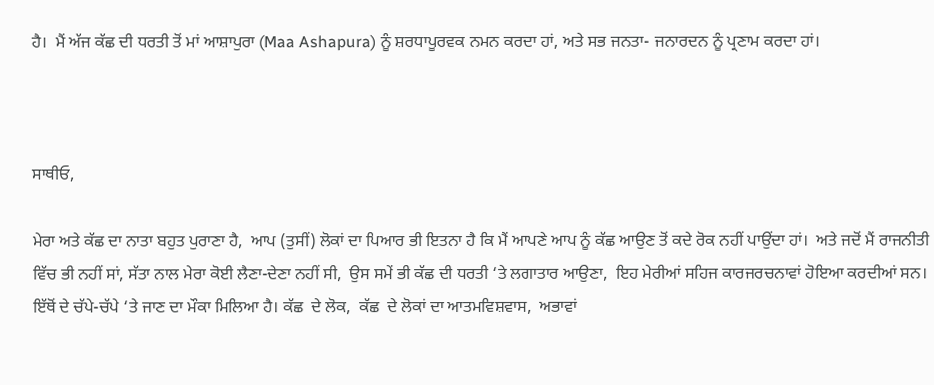ਹੈ।  ਮੈਂ ਅੱਜ ਕੱਛ ਦੀ ਧਰਤੀ ਤੋਂ ਮਾਂ ਆਸ਼ਾਪੁਰਾ (Maa Ashapura) ਨੂੰ ਸ਼ਰਧਾਪੂਰਵਕ ਨਮਨ ਕਰਦਾ ਹਾਂ, ਅਤੇ ਸਭ ਜਨਤਾ- ਜਨਾਰਦਨ ਨੂੰ ਪ੍ਰਣਾਮ ਕਰਦਾ ਹਾਂ।



ਸਾਥੀਓ,

ਮੇਰਾ ਅਤੇ ਕੱਛ ਦਾ ਨਾਤਾ ਬਹੁਤ ਪੁਰਾਣਾ ਹੈ,  ਆਪ (ਤੁਸੀਂ) ਲੋਕਾਂ ਦਾ ਪਿਆਰ ਭੀ ਇਤਨਾ ਹੈ ਕਿ ਮੈਂ ਆਪਣੇ ਆਪ ਨੂੰ ਕੱਛ ਆਉਣ ਤੋਂ ਕਦੇ ਰੋਕ ਨਹੀਂ ਪਾਉਂਦਾ ਹਾਂ।  ਅਤੇ ਜਦੋਂ ਮੈਂ ਰਾਜਨੀਤੀ ਵਿੱਚ ਭੀ ਨਹੀਂ ਸਾਂ, ਸੱਤਾ ਨਾਲ ਮੇਰਾ ਕੋਈ ਲੈਣਾ-ਦੇਣਾ ਨਹੀਂ ਸੀ,  ਉਸ ਸਮੇਂ ਭੀ ਕੱਛ ਦੀ ਧਰਤੀ ‘ਤੇ ਲਗਾਤਾਰ ਆਉਣਾ,  ਇਹ ਮੇਰੀਆਂ ਸਹਿਜ ਕਾਰਜਰਚਨਾਵਾਂ ਹੋਇਆ ਕਰਦੀਆਂ ਸਨ।  ਇੱਥੋਂ ਦੇ ਚੱਪੇ-ਚੱਪੇ ‘ਤੇ ਜਾਣ ਦਾ ਮੌਕਾ ਮਿਲਿਆ ਹੈ। ਕੱਛ  ਦੇ ਲੋਕ,  ਕੱਛ  ਦੇ ਲੋਕਾਂ ਦਾ ‍ਆਤਮਵਿਸ਼ਵਾਸ,  ਅਭਾਵਾਂ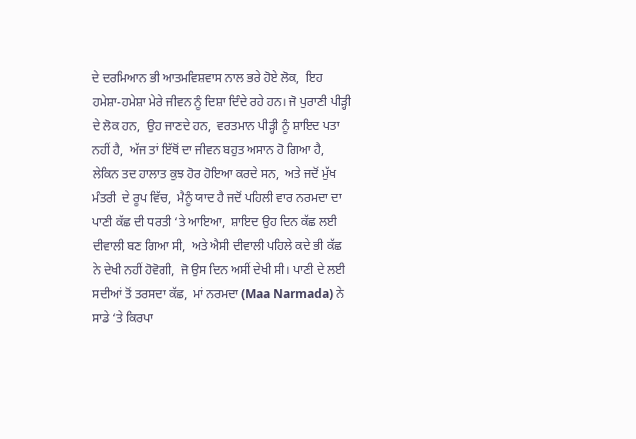ਦੇ ਦਰਮਿਆਨ ਭੀ ‍ਆਤਮਵਿਸ਼ਵਾਸ ਨਾਲ ਭਰੇ ਹੋਏ ਲੋਕ,  ਇਹ ਹਮੇਸ਼ਾ-ਹਮੇਸ਼ਾ ਮੇਰੇ ਜੀਵਨ ਨੂੰ ਦਿਸ਼ਾ ਦਿੰਦੇ ਰਹੇ ਹਨ। ਜੋ ਪੁਰਾਣੀ ਪੀੜ੍ਹੀ ਦੇ ਲੋਕ ਹਨ,  ਉਹ ਜਾਣਦੇ ਹਨ,  ਵਰਤਮਾਨ ਪੀੜ੍ਹੀ ਨੂੰ ਸ਼ਾਇਦ ਪਤਾ ਨਹੀਂ ਹੈ,  ਅੱਜ ਤਾਂ ਇੱਥੋਂ ਦਾ ਜੀਵਨ ਬਹੁਤ ਅਸਾਨ ਹੋ ਗਿਆ ਹੈ,  ਲੇਕਿਨ ਤਦ ਹਾਲਾਤ ਕੁਝ ਹੋਰ ਹੋਇਆ ਕਰਦੇ ਸਨ,  ਅਤੇ ਜਦੋਂ ਮੁੱਖ ਮੰਤਰੀ  ਦੇ ਰੂਪ ਵਿੱਚ,  ਮੈਨੂੰ ਯਾਦ ਹੈ ਜਦੋਂ ਪਹਿਲੀ ਵਾਰ ਨਰਮਦਾ ਦਾ ਪਾਣੀ ਕੱਛ ਦੀ ਧਰਤੀ ‘ਤੇ ਆਇਆ,  ਸ਼ਾਇਦ ਉਹ ਦਿਨ ਕੱਛ ਲਈ ਦੀਵਾਲੀ ਬਣ ਗਿਆ ਸੀ,  ਅਤੇ ਐਸੀ ਦੀਵਾਲੀ ਪਹਿਲੇ ਕਦੇ ਭੀ ਕੱਛ ਨੇ ਦੇਖੀ ਨਹੀਂ ਹੋਵੋਗੀ,  ਜੋ ਉਸ ਦਿਨ ਅਸੀਂ ਦੇਖੀ ਸੀ। ਪਾਣੀ ਦੇ ਲਈ ਸਦੀਆਂ ਤੋਂ ਤਰਸਦਾ ਕੱਛ,  ਮਾਂ ਨਰਮਦਾ (Maa Narmada) ਨੇ ਸਾਡੇ ‘ਤੇ ਕਿਰਪਾ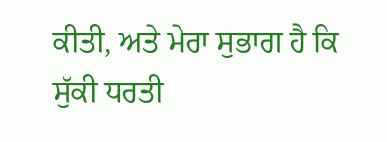ਕੀਤੀ, ਅਤੇ ਮੇਰਾ ਸੁਭਾਗ ਹੈ ਕਿ ਸੁੱਕੀ ਧਰਤੀ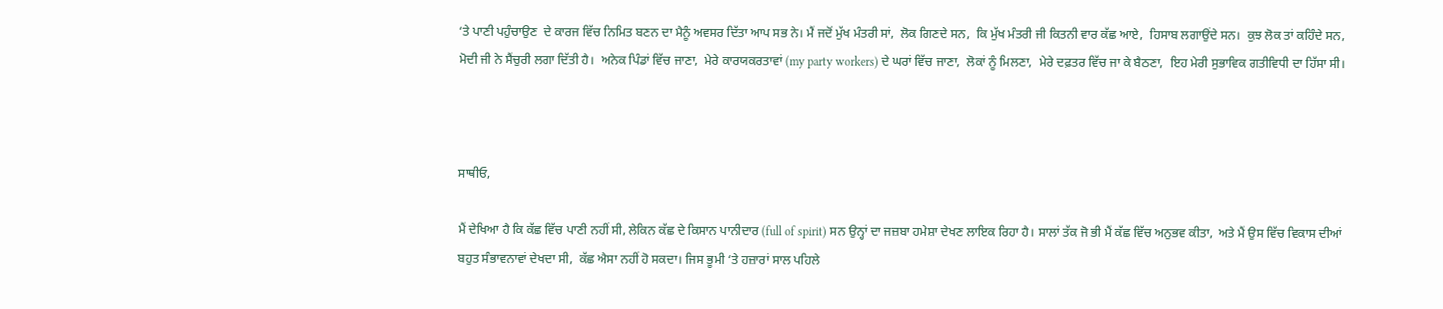‘ਤੇ ਪਾਣੀ ਪਹੁੰਚਾਉਣ  ਦੇ ਕਾਰਜ ਵਿੱਚ ਨਿਮਿਤ ਬਣਨ ਦਾ ਮੈਨੂੰ ਅਵਸਰ ਦਿੱਤਾ ਆਪ ਸਭ ਨੇ। ਮੈਂ ਜਦੋਂ ਮੁੱਖ ਮੰਤਰੀ ਸਾਂ,  ਲੋਕ ਗਿਣਦੇ ਸਨ,  ਕਿ ਮੁੱਖ ਮੰਤਰੀ ਜੀ ਕਿਤਨੀ ਵਾਰ ਕੱਛ ਆਏ,  ਹਿਸਾਬ ਲਗਾਉਂਦੇ ਸਨ।  ਕੁਝ ਲੋਕ ਤਾਂ ਕਹਿੰਦੇ ਸਨ,  ਮੋਦੀ ਜੀ ਨੇ ਸੈਂਚੁਰੀ ਲਗਾ ਦਿੱਤੀ ਹੈ।  ਅਨੇਕ ਪਿੰਡਾਂ ਵਿੱਚ ਜਾਣਾ,  ਮੇਰੇ ਕਾਰਯਕਰਤਾਵਾਂ (my party workers) ਦੇ ਘਰਾਂ ਵਿੱਚ ਜਾਣਾ,  ਲੋਕਾਂ ਨੂੰ ਮਿਲਣਾ,  ਮੇਰੇ ਦਫ਼ਤਰ ਵਿੱਚ ਜਾ ਕੇ ਬੈਠਣਾ,  ਇਹ ਮੇਰੀ ਸੁਭਾਵਿਕ ਗਤੀਵਿਧੀ ਦਾ ਹਿੱਸਾ ਸੀ।



ਸਾਥੀਓ,

ਮੈਂ ਦੇਖਿਆ ਹੈ ਕਿ ਕੱਛ ਵਿੱਚ ਪਾਣੀ ਨਹੀਂ ਸੀ, ਲੇਕਿਨ ਕੱਛ ਦੇ ਕਿਸਾਨ ਪਾਨੀਦਾਰ (full of spirit) ਸਨ ਉਨ੍ਹਾਂ ਦਾ ਜਜ਼ਬਾ ਹਮੇਸ਼ਾ ਦੇਖਣ ਲਾਇਕ ਰਿਹਾ ਹੈ। ਸਾਲਾਂ ਤੱਕ ਜੋ ਭੀ ਮੈਂ ਕੱਛ ਵਿੱਚ ਅਨੁਭਵ ਕੀਤਾ,  ਅਤੇ ਮੈਂ ਉਸ ਵਿੱਚ ਵਿਕਾਸ ਦੀਆਂ ਬਹੁਤ ਸੰਭਾਵਨਾਵਾਂ ਦੇਖਦਾ ਸੀ,  ਕੱਛ ਐਸਾ ਨਹੀਂ ਹੋ ਸਕਦਾ। ਜਿਸ ਭੂਮੀ ‘ਤੇ ਹਜ਼ਾਰਾਂ ਸਾਲ ਪਹਿਲੇ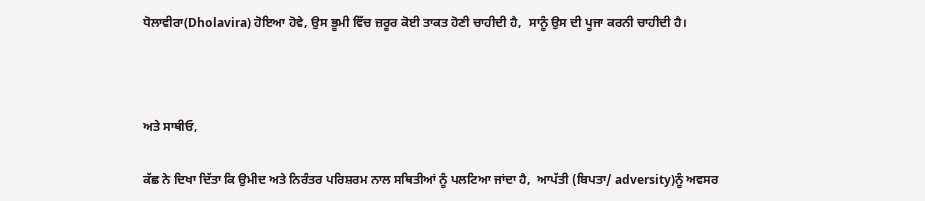ਧੋਲਾਵੀਰਾ(Dholavira) ਹੋਇਆ ਹੋਵੇ, ਉਸ ਭੂਮੀ ਵਿੱਚ ਜ਼ਰੂਰ ਕੋਈ ਤਾਕਤ ਹੋਣੀ ਚਾਹੀਦੀ ਹੈ,  ਸਾਨੂੰ ਉਸ ਦੀ ਪੂਜਾ ਕਰਨੀ ਚਾਹੀਦੀ ਹੈ।



ਅਤੇ ਸਾਥੀਓ,

ਕੱਛ ਨੇ ਦਿਖਾ ਦਿੱਤਾ ਕਿ ਉਮੀਦ ਅਤੇ ਨਿਰੰਤਰ ਪਰਿਸ਼ਰਮ ਨਾਲ ਸਥਿਤੀਆਂ ਨੂੰ ਪਲਟਿਆ ਜਾਂਦਾ ਹੈ,  ਆਪੱਤੀ (ਬਿਪਤਾ/ adversity)ਨੂੰ ਅਵਸਰ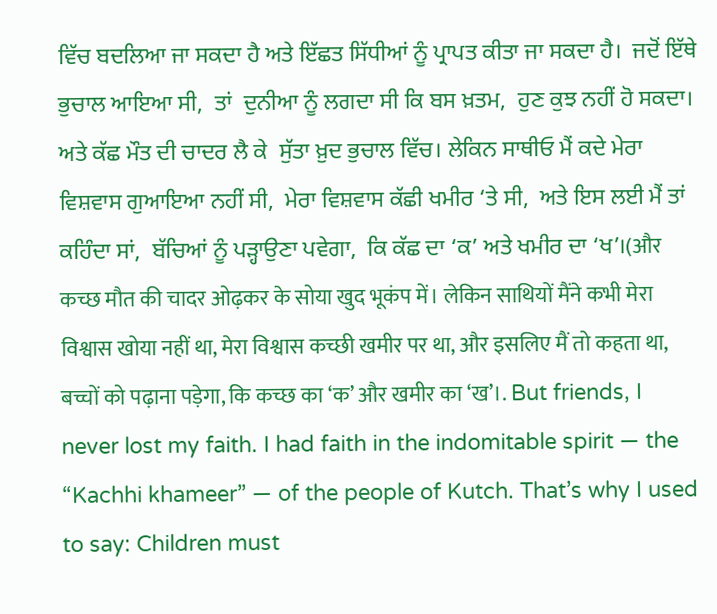ਵਿੱਚ ਬਦਲਿਆ ਜਾ ਸਕਦਾ ਹੈ ਅਤੇ ਇੱਛਤ ਸਿੱਧੀਆਂ ਨੂੰ ਪ੍ਰਾਪਤ ਕੀਤਾ ਜਾ ਸਕਦਾ ਹੈ।  ਜਦੋਂ ਇੱਥੇ ਭੁਚਾਲ ਆਇਆ ਸੀ,  ਤਾਂ  ਦੁਨੀਆ ਨੂੰ ਲਗਦਾ ਸੀ ਕਿ ਬਸ ਖ਼ਤਮ,  ਹੁਣ ਕੁਝ ਨਹੀਂ ਹੋ ਸਕਦਾ।  ਅਤੇ ਕੱਛ ਮੌਤ ਦੀ ਚਾਦਰ ਲੈ ਕੇ  ਸੁੱਤਾ ਖ਼ੁਦ ਭੁਚਾਲ ਵਿੱਚ। ਲੇਕਿਨ ਸਾਥੀਓ ਮੈਂ ਕਦੇ ਮੇਰਾ ਵਿਸ਼ਵਾਸ ਗੁਆਇਆ ਨਹੀਂ ਸੀ,  ਮੇਰਾ ਵਿਸ਼ਵਾਸ ਕੱਛੀ ਖਮੀਰ ‘ਤੇ ਸੀ,  ਅਤੇ ਇਸ ਲਈ ਮੈਂ ਤਾਂ ਕਹਿੰਦਾ ਸਾਂ,  ਬੱਚਿਆਂ ਨੂੰ ਪੜ੍ਹਾਉਣਾ ਪਵੇਗਾ,  ਕਿ ਕੱਛ ਦਾ ‘ਕ’ ਅਤੇ ਖਮੀਰ ਦਾ ‘ਖ’।(और कच्छ मौत की चादर ओढ़कर के सोया खुद भूकंप में। लेकिन साथियों मैंने कभी मेरा विश्वास खोया नहीं था, मेरा विश्वास कच्छी खमीर पर था, और इसलिए मैं तो कहता था, बच्चों को पढ़ाना पड़ेगा, कि कच्छ का ‘क’ और खमीर का ‘ख’।. But friends, I never lost my faith. I had faith in the indomitable spirit — the “Kachhi khameer” — of the people of Kutch. That’s why I used to say: Children must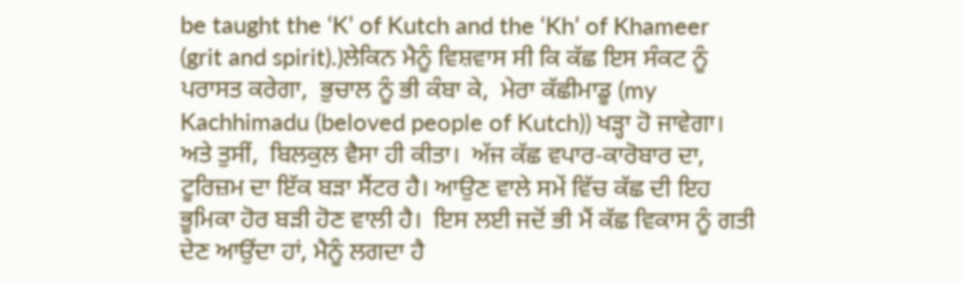be taught the ‘K’ of Kutch and the ‘Kh’ of Khameer (grit and spirit).)ਲੇਕਿਨ ਮੈਨੂੰ ਵਿਸ਼ਵਾਸ ਸੀ ਕਿ ਕੱਛ ਇਸ ਸੰਕਟ ਨੂੰ ਪਰਾਸਤ ਕਰੇਗਾ,  ਭੁਚਾਲ ਨੂੰ ਭੀ ਕੰਬਾ ਕੇ,  ਮੇਰਾ ਕੱਛੀਮਾਡੂ (my Kachhimadu (beloved people of Kutch)) ਖੜ੍ਹਾ ਹੋ ਜਾਵੇਗਾ।  ਅਤੇ ਤੁਸੀਂ,  ਬਿਲਕੁਲ ਵੈਸਾ ਹੀ ਕੀਤਾ।  ਅੱਜ ਕੱਛ ਵਪਾਰ-ਕਾਰੋਬਾਰ ਦਾ,  ਟੂਰਿਜ਼ਮ ਦਾ ਇੱਕ ਬੜਾ ਸੈਂਟਰ ਹੈ। ਆਉਣ ਵਾਲੇ ਸਮੇਂ ਵਿੱਚ ਕੱਛ ਦੀ ਇਹ ਭੂਮਿਕਾ ਹੋਰ ਬੜੀ ਹੋਣ ਵਾਲੀ ਹੈ।  ਇਸ ਲਈ ਜਦੋਂ ਭੀ ਮੈਂ ਕੱਛ ਵਿਕਾਸ ਨੂੰ ਗਤੀ ਦੇਣ ਆਉਂਦਾ ਹਾਂ, ਮੈਨੂੰ ਲਗਦਾ ਹੈ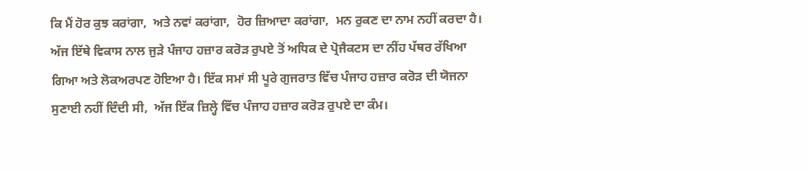ਕਿ ਮੈਂ ਹੋਰ ਕੁਝ ਕਰਾਂਗਾ,  ਅਤੇ ਨਵਾਂ ਕਰਾਂਗਾ,  ਹੋਰ ਜ਼ਿਆਦਾ ਕਰਾਂਗਾ,  ਮਨ ਰੁਕਣ ਦਾ ਨਾਮ ਨਹੀਂ ਕਰਦਾ ਹੈ। ਅੱਜ ਇੱਥੇ ਵਿਕਾਸ ਨਾਲ ਜੁੜੇ ਪੰਜਾਹ ਹਜ਼ਾਰ ਕਰੋੜ ਰੁਪਏ ਤੋਂ ਅਧਿਕ ਦੇ ਪ੍ਰੋਜੈਕਟਸ ਦਾ ਨੀਂਹ ਪੱਥਰ ਰੱਖਿਆ ਗਿਆ ਅਤੇ ਲੋਕਅਰਪਣ ਹੋਇਆ ਹੈ। ਇੱਕ ਸਮਾਂ ਸੀ ਪੂਰੇ ਗੁਜਰਾਤ ਵਿੱਚ ਪੰਜਾਹ ਹਜ਼ਾਰ ਕਰੋੜ ਦੀ ਯੋਜਨਾ ਸੁਣਾਈ ਨਹੀਂ ਦਿੰਦੀ ਸੀ,  ਅੱਜ ਇੱਕ ਜ਼ਿਲ੍ਹੇ ਵਿੱਚ ਪੰਜਾਹ ਹਜ਼ਾਰ ਕਰੋੜ ਰੁਪਏ ਦਾ ਕੰਮ।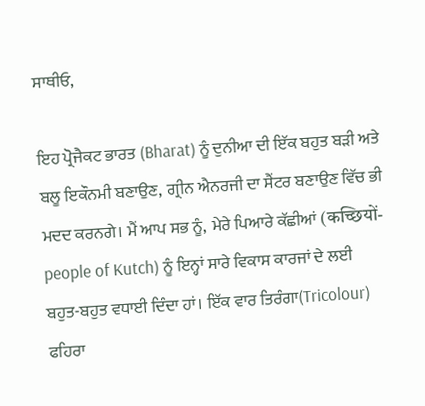ਸਾਥੀਓ,

ਇਹ ਪ੍ਰੋਜੈਕਟ ਭਾਰਤ (Bharat) ਨੂੰ ਦੁਨੀਆ ਦੀ ਇੱਕ ਬਹੁਤ ਬੜੀ ਅਤੇ ਬਲੂ ਇਕੌਨਮੀ ਬਣਾਉਣ,  ਗ੍ਰੀਨ ਐਨਰਜੀ ਦਾ ਸੈਂਟਰ ਬਣਾਉਣ ਵਿੱਚ ਭੀ ਮਦਦ ਕਰਨਗੇ। ਮੈਂ ਆਪ ਸਭ ਨੂੰ,  ਮੇਰੇ ਪਿਆਰੇ ਕੱਛੀਆਂ (कच्छियों- people of Kutch) ਨੂੰ ਇਨ੍ਹਾਂ ਸਾਰੇ ਵਿਕਾਸ ਕਾਰਜਾਂ ਦੇ ਲਈ ਬਹੁਤ-ਬਹੁਤ ਵਧਾਈ ਦਿੰਦਾ ਹਾਂ। ਇੱਕ ਵਾਰ ਤਿਰੰਗਾ(Tricolour) ਫਹਿਰਾ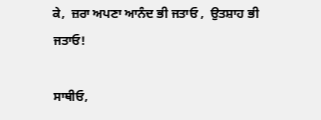ਕੇ,  ਜ਼ਰਾ ਅਪਣਾ ਆਨੰਦ ਭੀ ਜਤਾਓ ,  ਉਤਸ਼ਾਹ ਭੀ ਜਤਾਓ!

ਸਾਥੀਓ,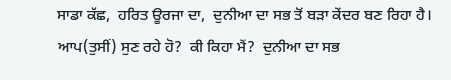ਸਾਡਾ ਕੱਛ,  ਹਰਿਤ ਊਰਜਾ ਦਾ,  ਦੁਨੀਆ ਦਾ ਸਭ ਤੋਂ ਬੜਾ ਕੇਂਦਰ ਬਣ ਰਿਹਾ ਹੈ।  ਆਪ(ਤੁਸੀਂ) ਸੁਣ ਰਹੇ ਹੋ?  ਕੀ ਕਿਹਾ ਮੈਂ?  ਦੁਨੀਆ ਦਾ ਸਭ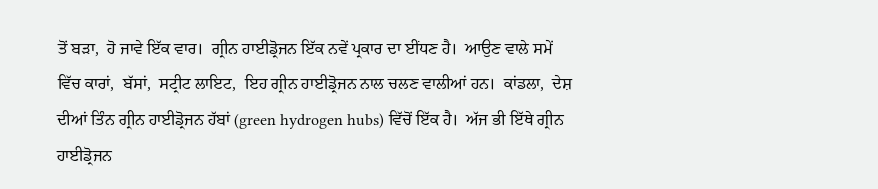ਤੋਂ ਬੜਾ,  ਹੋ ਜਾਵੇ ਇੱਕ ਵਾਰ।  ਗ੍ਰੀਨ ਹਾਈਡ੍ਰੋਜਨ ਇੱਕ ਨਵੇਂ ਪ੍ਰਕਾਰ ਦਾ ਈਂਧਣ ਹੈ।  ਆਉਣ ਵਾਲੇ ਸਮੇਂ ਵਿੱਚ ਕਾਰਾਂ,  ਬੱਸਾਂ,  ਸਟ੍ਰੀਟ ਲਾਇਟ,  ਇਹ ਗ੍ਰੀਨ ਹਾਈਡ੍ਰੋਜਨ ਨਾਲ ਚਲਣ ਵਾਲੀਆਂ ਹਨ।  ਕਾਂਡਲਾ,  ਦੇਸ਼  ਦੀਆਂ ਤਿੰਨ ਗ੍ਰੀਨ ਹਾਈਡ੍ਰੋਜਨ ਹੱਬਾਂ (green hydrogen hubs) ਵਿੱਚੋਂ ਇੱਕ ਹੈ।  ਅੱਜ ਭੀ ਇੱਥੇ ਗ੍ਰੀਨ ਹਾਈਡ੍ਰੋਜਨ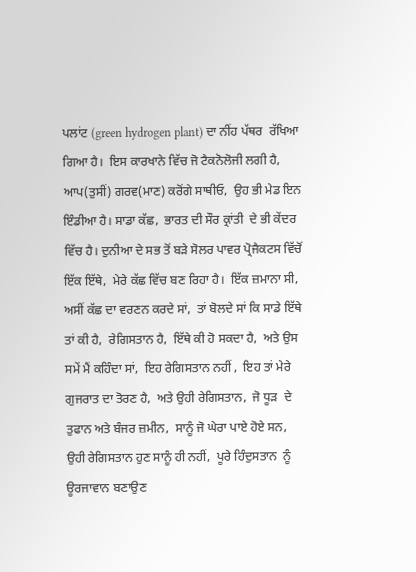ਪਲਾਂਟ (green hydrogen plant) ਦਾ ਨੀਂਹ ਪੱਥਰ  ਰੱਖਿਆ ਗਿਆ ਹੈ।  ਇਸ ਕਾਰਖਾਨੇ ਵਿੱਚ ਜੋ ਟੈਕਨੋਲੋਜੀ ਲਗੀ ਹੈ, ਆਪ(ਤੁਸੀਂ) ਗਰਵ(ਮਾਣ) ਕਰੋਂਗੇ ਸਾਥੀਓ,  ਉਹ ਭੀ ਮੇਡ ਇਨ ਇੰਡੀਆ ਹੈ। ਸਾਡਾ ਕੱਛ,  ਭਾਰਤ ਦੀ ਸੌਰ ਕ੍ਰਾਂਤੀ  ਦੇ ਭੀ ਕੇਂਦਰ ਵਿੱਚ ਹੈ। ਦੁਨੀਆ ਦੇ ਸਭ ਤੋਂ ਬੜੇ ਸੋਲਰ ਪਾਵਰ ਪ੍ਰੋਜੈਕਟਸ ਵਿੱਚੋਂ ਇੱਕ ਇੱਥੇ,  ਮੇਰੇ ਕੱਛ ਵਿੱਚ ਬਣ ਰਿਹਾ ਹੈ।  ਇੱਕ ਜ਼ਮਾਨਾ ਸੀ,  ਅਸੀਂ ਕੱਛ ਦਾ ਵਰਣਨ ਕਰਦੇ ਸਾਂ,  ਤਾਂ ਬੋਲਦੇ ਸਾਂ ਕਿ ਸਾਡੇ ਇੱਥੇ ਤਾਂ ਕੀ ਹੈ,  ਰੇਗਿਸਤਾਨ ਹੈ,  ਇੱਥੇ ਕੀ ਹੋ ਸਕਦਾ ਹੈ,  ਅਤੇ ਉਸ ਸਮੇਂ ਮੈਂ ਕਹਿੰਦਾ ਸਾਂ,  ਇਹ ਰੇਗਿਸਤਾਨ ਨਹੀਂ ,  ਇਹ ਤਾਂ ਮੇਰੇ ਗੁਜਰਾਤ ਦਾ ਤੋਰਣ ਹੈ,  ਅਤੇ ਉਹੀ ਰੇਗਿਸਤਾਨ,  ਜੋ ਧੂੜ  ਦੇ ਤੁਫਾਨ ਅਤੇ ਬੰਜਰ ਜ਼ਮੀਨ,  ਸਾਨੂੰ ਜੋ ਘੇਰਾ ਪਾਏ ਹੋਏ ਸਨ,  ਉਹੀ ਰੇਗਿਸਤਾਨ ਹੁਣ ਸਾਨੂੰ ਹੀ ਨਹੀਂ,  ਪੂਰੇ ਹਿੰਦੁਸਤਾਨ  ਨੂੰ ਊਰਜਾਵਾਨ ਬਣਾਉਣ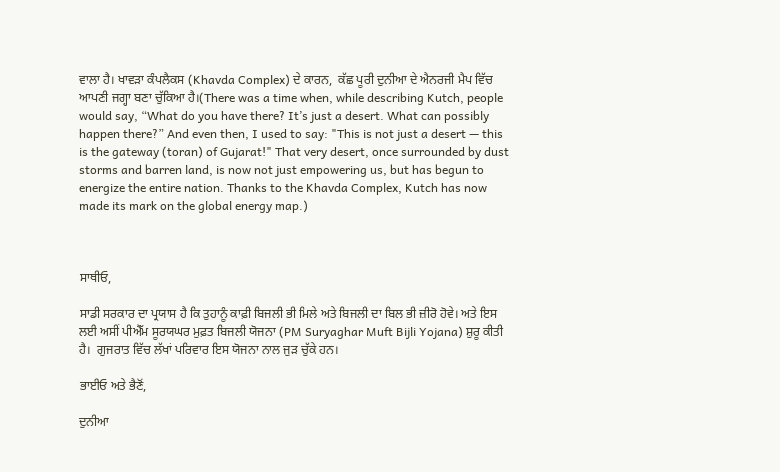ਵਾਲਾ ਹੈ। ਖਾਵੜਾ ਕੰਪਲੈਕਸ (Khavda Complex) ਦੇ ਕਾਰਨ,  ਕੱਛ ਪੂਰੀ ਦੁਨੀਆ ਦੇ ਐਨਰਜੀ ਮੈਪ ਵਿੱਚ ਆਪਣੀ ਜਗ੍ਹਾ ਬਣਾ ਚੁੱਕਿਆ ਹੈ।(There was a time when, while describing Kutch, people would say, “What do you have there? It’s just a desert. What can possibly happen there?” And even then, I used to say: "This is not just a desert — this is the gateway (toran) of Gujarat!" That very desert, once surrounded by dust storms and barren land, is now not just empowering us, but has begun to energize the entire nation. Thanks to the Khavda Complex, Kutch has now made its mark on the global energy map.)



ਸਾਥੀਓ,

ਸਾਡੀ ਸਰਕਾਰ ਦਾ ਪ੍ਰਯਾਸ ਹੈ ਕਿ ਤੁਹਾਨੂੰ ਕਾਫ਼ੀ ਬਿਜਲੀ ਭੀ ਮਿਲੇ ਅਤੇ ਬਿਜਲੀ ਦਾ ਬਿਲ ਭੀ ਜ਼ੀਰੋ ਹੋਵੇ। ਅਤੇ ਇਸ ਲਈ ਅਸੀਂ ਪੀਐੱਮ ਸੂਰਯਘਰ ਮੁਫ਼ਤ ਬਿਜਲੀ ਯੋਜਨਾ (PM Suryaghar Muft Bijli Yojana) ਸ਼ੁਰੂ ਕੀਤੀ ਹੈ।  ਗੁਜਰਾਤ ਵਿੱਚ ਲੱਖਾਂ ਪਰਿਵਾਰ ਇਸ ਯੋਜਨਾ ਨਾਲ ਜੁੜ ਚੁੱਕੇ ਹਨ।

ਭਾਈਓ ਅਤੇ ਭੈਣੋਂ,

ਦੁਨੀਆ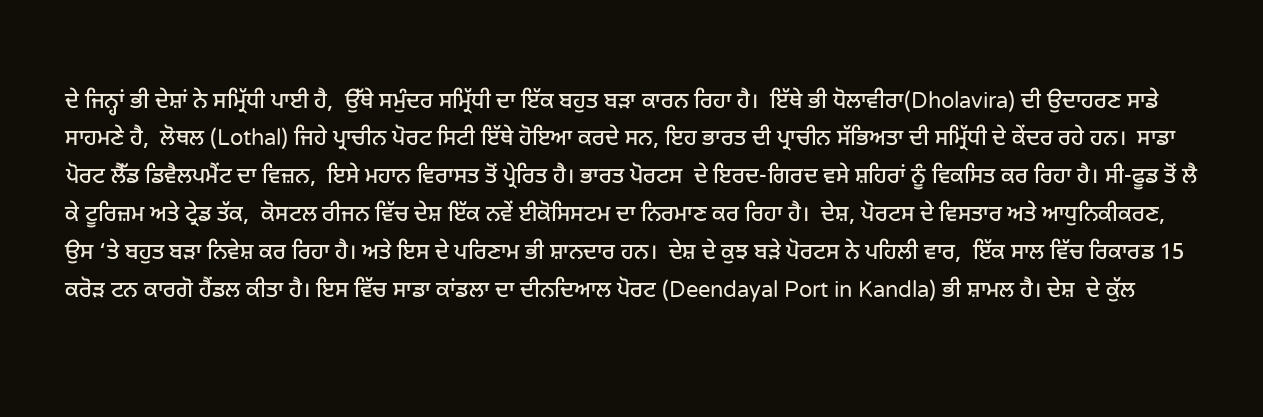ਦੇ ਜਿਨ੍ਹਾਂ ਭੀ ਦੇਸ਼ਾਂ ਨੇ ਸਮ੍ਰਿੱਧੀ ਪਾਈ ਹੈ,  ਉੱਥੇ ਸਮੁੰਦਰ ਸਮ੍ਰਿੱਧੀ ਦਾ ਇੱਕ ਬਹੁਤ ਬੜਾ ਕਾਰਨ ਰਿਹਾ ਹੈ।  ਇੱਥੇ ਭੀ ਧੋਲਾਵੀਰਾ(Dholavira) ਦੀ ਉਦਾਹਰਣ ਸਾਡੇ ਸਾਹਮਣੇ ਹੈ,  ਲੋਥਲ (Lothal) ਜਿਹੇ ਪ੍ਰਾਚੀਨ ਪੋਰਟ ਸਿਟੀ ਇੱਥੇ ਹੋਇਆ ਕਰਦੇ ਸਨ, ਇਹ ਭਾਰਤ ਦੀ ਪ੍ਰਾਚੀਨ ਸੱਭਿਅਤਾ ਦੀ ਸਮ੍ਰਿੱਧੀ ਦੇ ਕੇਂਦਰ ਰਹੇ ਹਨ।  ਸਾਡਾ ਪੋਰਟ ਲੈੱਡ ਡਿਵੈਲਪਮੈਂਟ ਦਾ ਵਿਜ਼ਨ,  ਇਸੇ ਮਹਾਨ ਵਿਰਾਸਤ ਤੋਂ ਪ੍ਰੇਰਿਤ ਹੈ। ਭਾਰਤ ਪੋਰਟਸ  ਦੇ ਇਰਦ-ਗਿਰਦ ਵਸੇ ਸ਼ਹਿਰਾਂ ਨੂੰ ਵਿਕਸਿਤ ਕਰ ਰਿਹਾ ਹੈ। ਸੀ-ਫੂਡ ਤੋਂ ਲੈ ਕੇ ਟੂਰਿਜ਼ਮ ਅਤੇ ਟ੍ਰੇਡ ਤੱਕ,  ਕੋਸਟਲ ਰੀਜਨ ਵਿੱਚ ਦੇਸ਼ ਇੱਕ ਨਵੇਂ ਈਕੋਸਿਸਟਮ ਦਾ ਨਿਰਮਾਣ ਕਰ ਰਿਹਾ ਹੈ।  ਦੇਸ਼, ਪੋਰਟਸ ਦੇ ਵਿਸਤਾਰ ਅਤੇ ਆਧੁਨਿਕੀਕਰਣ,  ਉਸ ‘ਤੇ ਬਹੁਤ ਬੜਾ ਨਿਵੇਸ਼ ਕਰ ਰਿਹਾ ਹੈ। ਅਤੇ ਇਸ ਦੇ ਪਰਿਣਾਮ ਭੀ ਸ਼ਾਨਦਾਰ ਹਨ।  ਦੇਸ਼ ਦੇ ਕੁਝ ਬੜੇ ਪੋਰਟਸ ਨੇ ਪਹਿਲੀ ਵਾਰ,  ਇੱਕ ਸਾਲ ਵਿੱਚ ਰਿਕਾਰਡ 15 ਕਰੋੜ ਟਨ ਕਾਰਗੋ ਹੈਂਡਲ ਕੀਤਾ ਹੈ। ਇਸ ਵਿੱਚ ਸਾਡਾ ਕਾਂਡਲਾ ਦਾ ਦੀਨਦਿਆਲ ਪੋਰਟ (Deendayal Port in Kandla) ਭੀ ਸ਼ਾਮਲ ਹੈ। ਦੇਸ਼  ਦੇ ਕੁੱਲ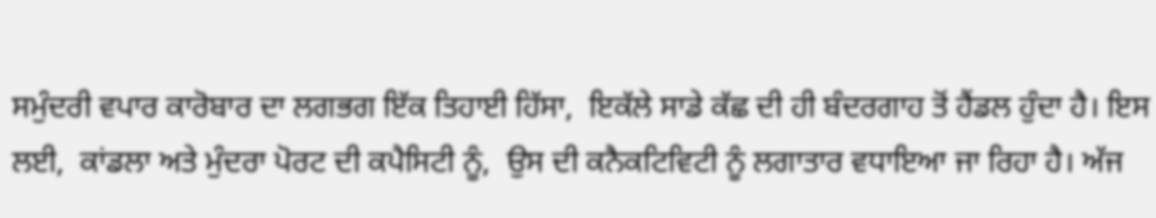ਸਮੁੰਦਰੀ ਵਪਾਰ ਕਾਰੋਬਾਰ ਦਾ ਲਗਭਗ ਇੱਕ ਤਿਹਾਈ ਹਿੱਸਾ,  ਇਕੱਲੇ ਸਾਡੇ ਕੱਛ ਦੀ ਹੀ ਬੰਦਰਗਾਹ ਤੋਂ ਹੈਂਡਲ ਹੁੰਦਾ ਹੈ। ਇਸ ਲਈ,  ਕਾਂਡਲਾ ਅਤੇ ਮੁੰਦਰਾ ਪੋਰਟ ਦੀ ਕਪੈਸਿਟੀ ਨੂੰ,  ਉਸ ਦੀ ਕਨੈਕਟਿਵਿਟੀ ਨੂੰ ਲਗਾਤਾਰ ਵਧਾਇਆ ਜਾ ਰਿਹਾ ਹੈ। ਅੱਜ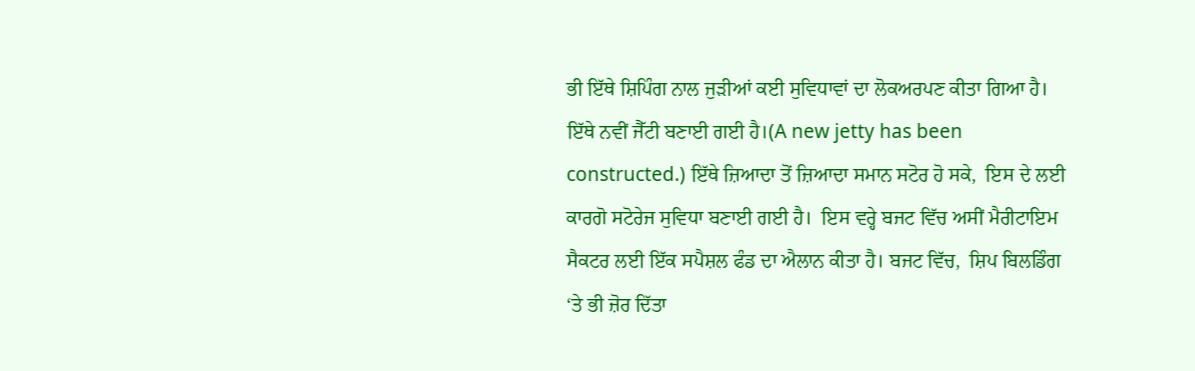ਭੀ ਇੱਥੇ ਸ਼ਿਪਿੰਗ ਨਾਲ ਜੁੜੀਆਂ ਕਈ ਸੁਵਿਧਾਵਾਂ ਦਾ ਲੋਕਅਰਪਣ ਕੀਤਾ ਗਿਆ ਹੈ। ਇੱਥੇ ਨਵੀਂ ਜੈੱਟੀ ਬਣਾਈ ਗਈ ਹੈ।(A new jetty has been constructed.) ਇੱਥੇ ਜ਼ਿਆਦਾ ਤੋਂ ਜ਼ਿਆਦਾ ਸਮਾਨ ਸਟੋਰ ਹੋ ਸਕੇ,  ਇਸ ਦੇ ਲਈ ਕਾਰਗੋ ਸਟੋਰੇਜ ਸੁਵਿਧਾ ਬਣਾਈ ਗਈ ਹੈ।  ਇਸ ਵਰ੍ਹੇ ਬਜਟ ਵਿੱਚ ਅਸੀਂ ਮੈਰੀਟਾਇਮ ਸੈਕਟਰ ਲਈ ਇੱਕ ਸਪੈਸ਼ਲ ਫੰਡ ਦਾ ਐਲਾਨ ਕੀਤਾ ਹੈ। ਬਜਟ ਵਿੱਚ,  ਸ਼ਿਪ ਬਿਲਡਿੰਗ ‘ਤੇ ਭੀ ਜ਼ੋਰ ਦਿੱਤਾ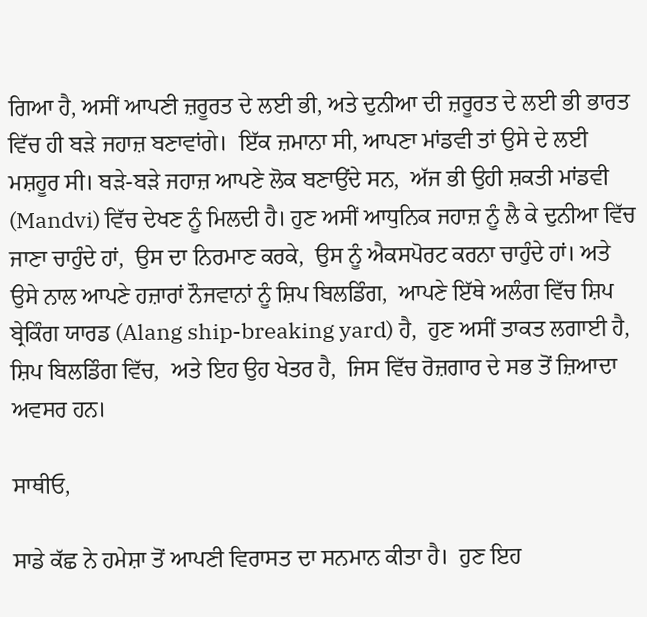ਗਿਆ ਹੈ, ਅਸੀਂ ਆਪਣੀ ਜ਼ਰੂਰਤ ਦੇ ਲਈ ਭੀ, ਅਤੇ ਦੁਨੀਆ ਦੀ ਜ਼ਰੂਰਤ ਦੇ ਲਈ ਭੀ ਭਾਰਤ ਵਿੱਚ ਹੀ ਬੜੇ ਜਹਾਜ਼ ਬਣਾਵਾਂਗੇ।  ਇੱਕ ਜ਼ਮਾਨਾ ਸੀ, ਆਪਣਾ ਮਾਂਡਵੀ ਤਾਂ ਉਸੇ ਦੇ ਲਈ ਮਸ਼ਹੂਰ ਸੀ। ਬੜੇ-ਬੜੇ ਜਹਾਜ਼ ਆਪਣੇ ਲੋਕ ਬਣਾਉਂਦੇ ਸਨ,  ਅੱਜ ਭੀ ਉਹੀ ਸ਼ਕਤੀ ਮਾਂਡਵੀ (Mandvi) ਵਿੱਚ ਦੇਖਣ ਨੂੰ ਮਿਲਦੀ ਹੈ। ਹੁਣ ਅਸੀਂ ਆਧੁਨਿਕ ਜਹਾਜ਼ ਨੂੰ ਲੈ ਕੇ ਦੁਨੀਆ ਵਿੱਚ ਜਾਣਾ ਚਾਹੁੰਦੇ ਹਾਂ,  ਉਸ ਦਾ ਨਿਰਮਾਣ ਕਰਕੇ,  ਉਸ ਨੂੰ ਐਕਸਪੋਰਟ ਕਰਨਾ ਚਾਹੁੰਦੇ ਹਾਂ। ਅਤੇ ਉਸੇ ਨਾਲ ਆਪਣੇ ਹਜ਼ਾਰਾਂ ਨੌਜਵਾਨਾਂ ਨੂੰ ਸ਼ਿਪ ਬਿਲਡਿੰਗ,  ਆਪਣੇ ਇੱਥੇ ਅਲੰਗ ਵਿੱਚ ਸ਼ਿਪ ਬ੍ਰੇਕਿੰਗ ਯਾਰਡ (Alang ship-breaking yard) ਹੈ,  ਹੁਣ ਅਸੀਂ ਤਾਕਤ ਲਗਾਈ ਹੈ,  ਸ਼ਿਪ ਬਿਲਡਿੰਗ ਵਿੱਚ,  ਅਤੇ ਇਹ ਉਹ ਖੇਤਰ ਹੈ,  ਜਿਸ ਵਿੱਚ ਰੋਜ਼ਗਾਰ ਦੇ ਸਭ ਤੋਂ ਜ਼ਿਆਦਾ ਅਵਸਰ ਹਨ।

ਸਾਥੀਓ,

ਸਾਡੇ ਕੱਛ ਨੇ ਹਮੇਸ਼ਾ ਤੋਂ ਆਪਣੀ ਵਿਰਾਸਤ ਦਾ ਸਨਮਾਨ ਕੀਤਾ ਹੈ।  ਹੁਣ ਇਹ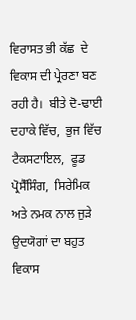ਵਿਰਾਸਤ ਭੀ ਕੱਛ  ਦੇ ਵਿਕਾਸ ਦੀ ਪ੍ਰੇਰਣਾ ਬਣ ਰਹੀ ਹੈ।  ਬੀਤੇ ਦੋ-ਢਾਈ ਦਹਾਕੇ ਵਿੱਚ,  ਭੁਜ ਵਿੱਚ ਟੈਕਸਟਾਇਲ,  ਫੂਡ ਪ੍ਰੋਸੈੱਸਿੰਗ,  ਸਿਰੇਮਿਕ ਅਤੇ ਨਮਕ ਨਾਲ ਜੁੜੇ ਉਦਯੋਗਾਂ ਦਾ ਬਹੁਤ ਵਿਕਾਸ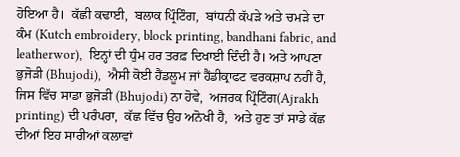ਹੋਇਆ ਹੈ।  ਕੱਛੀ ਕਢਾਈ,  ਬਲਾਕ ਪ੍ਰਿੰਟਿੰਗ,  ਬਾਂਧਨੀ ਕੱਪੜੇ ਅਤੇ ਚਮੜੇ ਦਾ ਕੰਮ (Kutch embroidery, block printing, bandhani fabric, and leatherwor),  ਇਨ੍ਹਾਂ ਦੀ ਧੁੰਮ ਹਰ ਤਰਫ਼ ਦਿਖਾਈ ਦਿੰਦੀ ਹੈ। ਅਤੇ ਆਪਣਾ ਭੁਜੋੜੀ (Bhujodi),  ਐਸੀ ਕੋਈ ਹੈਂਡਲੂਮ ਜਾਂ ਹੈਂਡੀਕ੍ਰਾਫਟ ਵਰਕਸ਼ਾਪ ਨਹੀਂ ਹੈ,  ਜਿਸ ਵਿੱਚ ਸਾਡਾ ਭੁਜੋੜੀ (Bhujodi) ਨਾ ਹੋਵੇ,  ਅਜਰਕ ਪ੍ਰਿੰਟਿੰਗ(Ajrakh printing) ਦੀ ਪਰੰਪਰਾ,  ਕੱਛ ਵਿੱਚ ਉਹ ਅਨੋਖੀ ਹੈ,  ਅਤੇ ਹੁਣ ਤਾਂ ਸਾਡੇ ਕੱਛ ਦੀਆਂ ਇਹ ਸਾਰੀਆਂ ਕਲਾਵਾਂ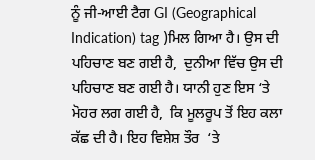ਨੂੰ ਜੀ-ਆਈ ਟੈਗ GI (Geographical Indication) tag )ਮਿਲ ਗਿਆ ਹੈ। ਉਸ ਦੀ ਪਹਿਚਾਣ ਬਣ ਗਈ ਹੈ,  ਦੁਨੀਆ ਵਿੱਚ ਉਸ ਦੀ ਪਹਿਚਾਣ ਬਣ ਗਈ ਹੈ। ਯਾਨੀ ਹੁਣ ਇਸ ‘ਤੇ ਮੋਹਰ ਲਗ ਗਈ ਹੈ,  ਕਿ ਮੂਲਰੂਪ ਤੋਂ ਇਹ ਕਲਾ ਕੱਛ ਦੀ ਹੈ। ਇਹ ਵਿਸ਼ੇਸ਼ ਤੌਰ  ‘ਤੇ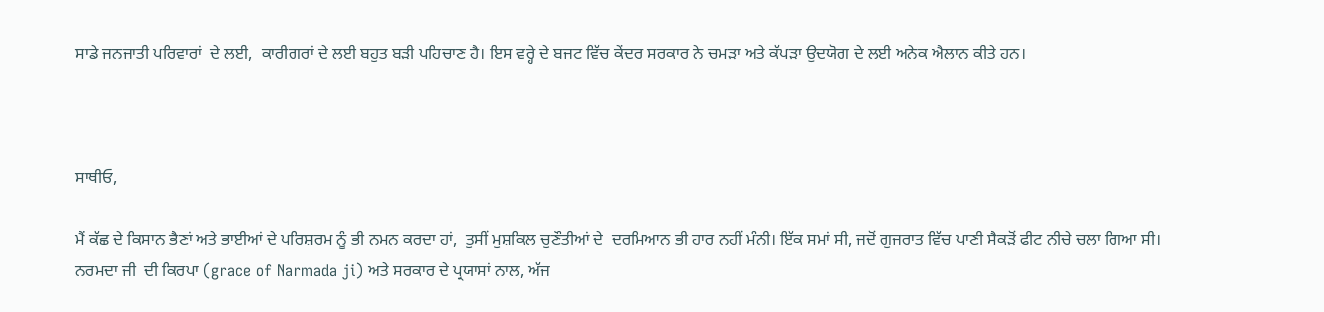ਸਾਡੇ ਜਨਜਾਤੀ ਪਰਿਵਾਰਾਂ  ਦੇ ਲਈ,  ਕਾਰੀਗਰਾਂ ਦੇ ਲਈ ਬਹੁਤ ਬੜੀ ਪਹਿਚਾਣ ਹੈ। ਇਸ ਵਰ੍ਹੇ ਦੇ ਬਜਟ ਵਿੱਚ ਕੇਂਦਰ ਸਰਕਾਰ ਨੇ ਚਮੜਾ ਅਤੇ ਕੱਪੜਾ ਉਦਯੋਗ ਦੇ ਲਈ ਅਨੇਕ ਐਲਾਨ ਕੀਤੇ ਹਨ।



ਸਾਥੀਓ,

ਮੈਂ ਕੱਛ ਦੇ ਕਿਸਾਨ ਭੈਣਾਂ ਅਤੇ ਭਾਈਆਂ ਦੇ ਪਰਿਸ਼ਰਮ ਨੂੰ ਭੀ ਨਮਨ ਕਰਦਾ ਹਾਂ,  ਤੁਸੀਂ ਮੁਸ਼ਕਿਲ ਚੁਣੌਤੀਆਂ ਦੇ  ਦਰਮਿਆਨ ਭੀ ਹਾਰ ਨਹੀਂ ਮੰਨੀ। ਇੱਕ ਸਮਾਂ ਸੀ, ਜਦੋਂ ਗੁਜਰਾਤ ਵਿੱਚ ਪਾਣੀ ਸੈਕੜੋਂ ਫੀਟ ਨੀਚੇ ਚਲਾ ਗਿਆ ਸੀ।  ਨਰਮਦਾ ਜੀ  ਦੀ ਕਿਰਪਾ (grace of Narmada ji) ਅਤੇ ਸਰਕਾਰ ਦੇ ਪ੍ਰਯਾਸਾਂ ਨਾਲ, ਅੱਜ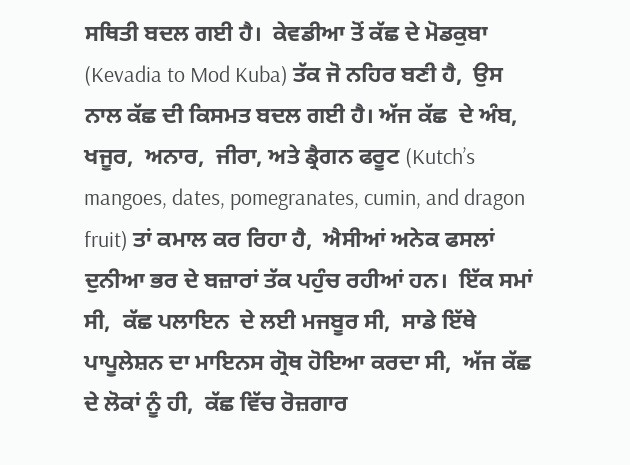ਸਥਿਤੀ ਬਦਲ ਗਈ ਹੈ।  ਕੇਵਡੀਆ ਤੋਂ ਕੱਛ ਦੇ ਮੋਡਕੁਬਾ (Kevadia to Mod Kuba) ਤੱਕ ਜੋ ਨਹਿਰ ਬਣੀ ਹੈ,  ਉਸ ਨਾਲ ਕੱਛ ਦੀ ਕਿਸਮਤ ਬਦਲ ਗਈ ਹੈ। ਅੱਜ ਕੱਛ  ਦੇ ਅੰਬ,  ਖਜੂਰ,  ਅਨਾਰ,  ਜੀਰਾ, ਅਤੇ ਡ੍ਰੈਗਨ ਫਰੂਟ (Kutch’s mangoes, dates, pomegranates, cumin, and dragon fruit) ਤਾਂ ਕਮਾਲ ਕਰ ਰਿਹਾ ਹੈ,  ਐਸੀਆਂ ਅਨੇਕ ਫਸਲਾਂ ਦੁਨੀਆ ਭਰ ਦੇ ਬਜ਼ਾਰਾਂ ਤੱਕ ਪਹੁੰਚ ਰਹੀਆਂ ਹਨ।  ਇੱਕ ਸਮਾਂ ਸੀ,  ਕੱਛ ਪਲਾਇਨ  ਦੇ ਲਈ ਮਜਬੂਰ ਸੀ,  ਸਾਡੇ ਇੱਥੇ ਪਾਪੂਲੇਸ਼ਨ ਦਾ ਮਾਇਨਸ ਗ੍ਰੋਥ ਹੋਇਆ ਕਰਦਾ ਸੀ,  ਅੱਜ ਕੱਛ ਦੇ ਲੋਕਾਂ ਨੂੰ ਹੀ,  ਕੱਛ ਵਿੱਚ ਰੋਜ਼ਗਾਰ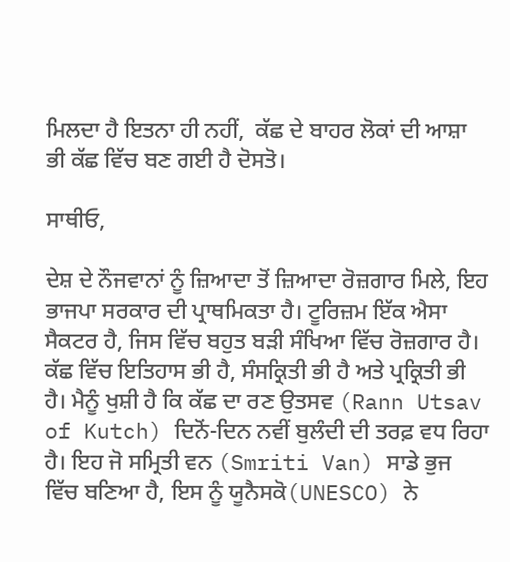ਮਿਲਦਾ ਹੈ ਇਤਨਾ ਹੀ ਨਹੀਂ,  ਕੱਛ ਦੇ ਬਾਹਰ ਲੋਕਾਂ ਦੀ ਆਸ਼ਾ ਭੀ ਕੱਛ ਵਿੱਚ ਬਣ ਗਈ ਹੈ ਦੋਸਤੋ।

ਸਾਥੀਓ,

ਦੇਸ਼ ਦੇ ਨੌਜਵਾਨਾਂ ਨੂੰ ਜ਼ਿਆਦਾ ਤੋਂ ਜ਼ਿਆਦਾ ਰੋਜ਼ਗਾਰ ਮਿਲੇ, ਇਹ ਭਾਜਪਾ ਸਰਕਾਰ ਦੀ ਪ੍ਰਾਥਮਿਕਤਾ ਹੈ। ਟੂਰਿਜ਼ਮ ਇੱਕ ਐਸਾ ਸੈਕਟਰ ਹੈ, ਜਿਸ ਵਿੱਚ ਬਹੁਤ ਬੜੀ ਸੰਖਿਆ ਵਿੱਚ ਰੋਜ਼ਗਾਰ ਹੈ। ਕੱਛ ਵਿੱਚ ਇਤਿਹਾਸ ਭੀ ਹੈ, ਸੰਸਕ੍ਰਿਤੀ ਭੀ ਹੈ ਅਤੇ ਪ੍ਰਕ੍ਰਿਤੀ ਭੀ ਹੈ। ਮੈਨੂੰ ਖੁਸ਼ੀ ਹੈ ਕਿ ਕੱਛ ਦਾ ਰਣ ਉਤਸਵ (Rann Utsav of Kutch) ਦਿਨੋਂ-ਦਿਨ ਨਵੀਂ ਬੁਲੰਦੀ ਦੀ ਤਰਫ਼ ਵਧ ਰਿਹਾ ਹੈ। ਇਹ ਜੋ ਸਮ੍ਰਿਤੀ ਵਨ (Smriti Van) ਸਾਡੇ ਭੁਜ ਵਿੱਚ ਬਣਿਆ ਹੈ, ਇਸ ਨੂੰ ਯੂਨੈਸਕੋ(UNESCO) ਨੇ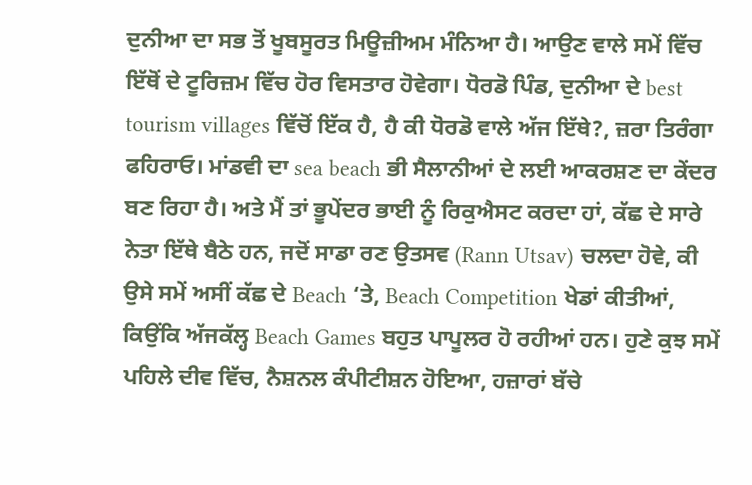ਦੁਨੀਆ ਦਾ ਸਭ ਤੋਂ ਖੂਬਸੂਰਤ ਮਿਊਜ਼ੀਅਮ ਮੰਨਿਆ ਹੈ। ਆਉਣ ਵਾਲੇ ਸਮੇਂ ਵਿੱਚ ਇੱਥੋਂ ਦੇ ਟੂਰਿਜ਼ਮ ਵਿੱਚ ਹੋਰ ਵਿਸਤਾਰ ਹੋਵੇਗਾ। ਧੋਰਡੋ ਪਿੰਡ, ਦੁਨੀਆ ਦੇ best tourism villages ਵਿੱਚੋਂ ਇੱਕ ਹੈ, ਹੈ ਕੀ ਧੋਰਡੋ ਵਾਲੇ ਅੱਜ ਇੱਥੇ?, ਜ਼ਰਾ ਤਿਰੰਗਾ ਫਹਿਰਾਓ। ਮਾਂਡਵੀ ਦਾ sea beach ਭੀ ਸੈਲਾਨੀਆਂ ਦੇ ਲਈ ਆਕਰਸ਼ਣ ਦਾ ਕੇਂਦਰ ਬਣ ਰਿਹਾ ਹੈ। ਅਤੇ ਮੈਂ ਤਾਂ ਭੂਪੇਂਦਰ ਭਾਈ ਨੂੰ ਰਿਕੁਐਸਟ ਕਰਦਾ ਹਾਂ, ਕੱਛ ਦੇ ਸਾਰੇ ਨੇਤਾ ਇੱਥੇ ਬੈਠੇ ਹਨ, ਜਦੋਂ ਸਾਡਾ ਰਣ ਉਤਸਵ (Rann Utsav) ਚਲਦਾ ਹੋਵੇ, ਕੀ ਉਸੇ ਸਮੇਂ ਅਸੀਂ ਕੱਛ ਦੇ Beach ‘ਤੇ, Beach Competition ਖੇਡਾਂ ਕੀਤੀਆਂ, ਕਿਉਂਕਿ ਅੱਜਕੱਲ੍ਹ Beach Games ਬਹੁਤ ਪਾਪੂਲਰ ਹੋ ਰਹੀਆਂ ਹਨ। ਹੁਣੇ ਕੁਝ ਸਮੇਂ ਪਹਿਲੇ ਦੀਵ ਵਿੱਚ, ਨੈਸ਼ਨਲ ਕੰਪੀਟੀਸ਼ਨ ਹੋਇਆ, ਹਜ਼ਾਰਾਂ ਬੱਚੇ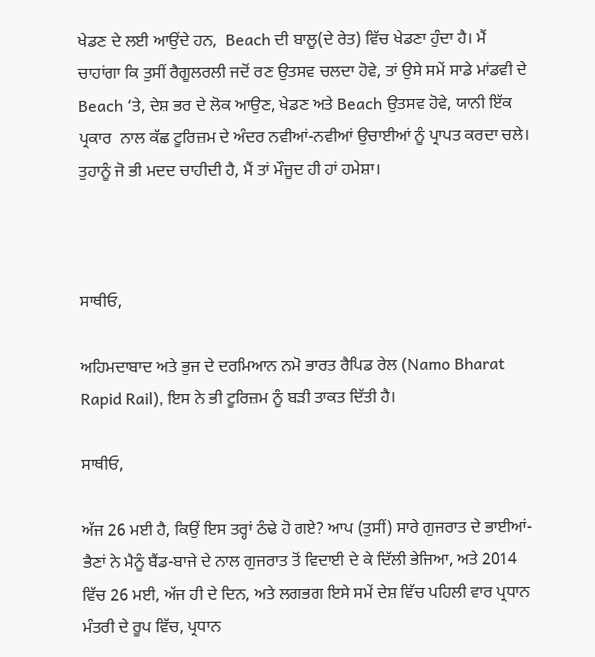ਖੇਡਣ ਦੇ ਲਈ ਆਉਂਦੇ ਹਨ,  Beach ਦੀ ਬਾਲੂ(ਦੇ ਰੇਤ) ਵਿੱਚ ਖੇਡਣਾ ਹੁੰਦਾ ਹੈ। ਮੈਂ ਚਾਹਾਂਗਾ ਕਿ ਤੁਸੀਂ ਰੈਗੂਲਰਲੀ ਜਦੋਂ ਰਣ ਉਤਸਵ ਚਲਦਾ ਹੋਵੇ, ਤਾਂ ਉਸੇ ਸਮੇਂ ਸਾਡੇ ਮਾਂਡਵੀ ਦੇ Beach ‘ਤੇ, ਦੇਸ਼ ਭਰ ਦੇ ਲੋਕ ਆਉਣ, ਖੇਡਣ ਅਤੇ Beach ਉਤਸਵ ਹੋਵੇ, ਯਾਨੀ ਇੱਕ ਪ੍ਰਕਾਰ  ਨਾਲ ਕੱਛ ਟੂਰਿਜ਼ਮ ਦੇ ਅੰਦਰ ਨਵੀਆਂ-ਨਵੀਆਂ ਉਚਾਈਆਂ ਨੂੰ ਪ੍ਰਾਪਤ ਕਰਦਾ ਚਲੇ। ਤੁਹਾਨੂੰ ਜੋ ਭੀ ਮਦਦ ਚਾਹੀਦੀ ਹੈ, ਮੈਂ ਤਾਂ ਮੌਜੂਦ ਹੀ ਹਾਂ ਹਮੇਸ਼ਾ।



ਸਾਥੀਓ,

ਅਹਿਮਦਾਬਾਦ ਅਤੇ ਭੁਜ ਦੇ ਦਰਮਿਆਨ ਨਮੋ ਭਾਰਤ ਰੈਪਿਡ ਰੇਲ (Namo Bharat Rapid Rail), ਇਸ ਨੇ ਭੀ ਟੂਰਿਜ਼ਮ ਨੂੰ ਬੜੀ ਤਾਕਤ ਦਿੱਤੀ ਹੈ।

ਸਾਥੀਓ,

ਅੱਜ 26 ਮਈ ਹੈ, ਕਿਉਂ ਇਸ ਤਰ੍ਹਾਂ ਠੰਢੇ ਹੋ ਗਏ? ਆਪ (ਤੁਸੀਂ) ਸਾਰੇ ਗੁਜਰਾਤ ਦੇ ਭਾਈਆਂ-ਭੈਣਾਂ ਨੇ ਮੈਨੂੰ ਬੈਂਡ-ਬਾਜੇ ਦੇ ਨਾਲ ਗੁਜਰਾਤ ਤੋਂ ਵਿਦਾਈ ਦੇ ਕੇ ਦਿੱਲੀ ਭੇਜਿਆ, ਅਤੇ 2014 ਵਿੱਚ 26 ਮਈ, ਅੱਜ ਹੀ ਦੇ ਦਿਨ, ਅਤੇ ਲਗਭਗ ਇਸੇ ਸਮੇਂ ਦੇਸ਼ ਵਿੱਚ ਪਹਿਲੀ ਵਾਰ ਪ੍ਰਧਾਨ ਮੰਤਰੀ ਦੇ ਰੂਪ ਵਿੱਚ, ਪ੍ਰਧਾਨ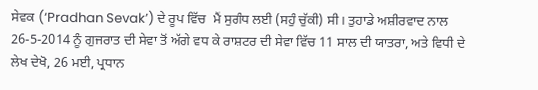ਸੇਵਕ (‘Pradhan Sevak’) ਦੇ ਰੂਪ ਵਿੱਚ  ਮੈਂ ਸੁਗੰਧ ਲਈ (ਸਹੁੰ ਚੁੱਕੀ) ਸੀ। ਤੁਹਾਡੇ ਅਸ਼ੀਰਵਾਦ ਨਾਲ 26-5-2014 ਨੂੰ ਗੁਜਰਾਤ ਦੀ ਸੇਵਾ ਤੋਂ ਅੱਗੇ ਵਧ ਕੇ ਰਾਸ਼ਟਰ ਦੀ ਸੇਵਾ ਵਿੱਚ 11 ਸਾਲ ਦੀ ਯਾਤਰਾ, ਅਤੇ ਵਿਧੀ ਦੇ ਲੇਖ ਦੇਖੋ, 26 ਮਈ, ਪ੍ਰਧਾਨ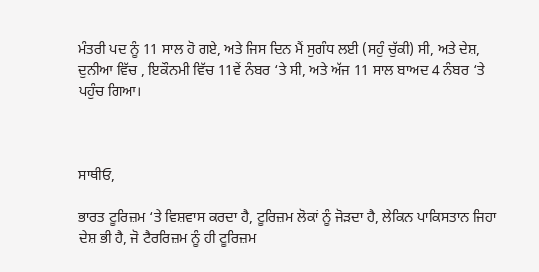ਮੰਤਰੀ ਪਦ ਨੂੰ 11 ਸਾਲ ਹੋ ਗਏ, ਅਤੇ ਜਿਸ ਦਿਨ ਮੈਂ ਸੁਗੰਧ ਲਈ (ਸਹੁੰ ਚੁੱਕੀ) ਸੀ, ਅਤੇ ਦੇਸ਼, ਦੁਨੀਆ ਵਿੱਚ , ਇਕੌਨਮੀ ਵਿੱਚ 11ਵੇਂ ਨੰਬਰ ‘ਤੇ ਸੀ, ਅਤੇ ਅੱਜ 11 ਸਾਲ ਬਾਅਦ 4 ਨੰਬਰ ‘ਤੇ ਪਹੁੰਚ ਗਿਆ।



ਸਾਥੀਓ,

ਭਾਰਤ ਟੂਰਿਜ਼ਮ ‘ਤੇ ਵਿਸ਼ਵਾਸ ਕਰਦਾ ਹੈ, ਟੂਰਿਜ਼ਮ ਲੋਕਾਂ ਨੂੰ ਜੋੜਦਾ ਹੈ, ਲੇਕਿਨ ਪਾਕਿਸਤਾਨ ਜਿਹਾ ਦੇਸ਼ ਭੀ ਹੈ, ਜੋ ਟੈਰਰਿਜ਼ਮ ਨੂੰ ਹੀ ਟੂਰਿਜ਼ਮ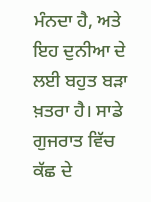ਮੰਨਦਾ ਹੈ, ਅਤੇ ਇਹ ਦੁਨੀਆ ਦੇ ਲਈ ਬਹੁਤ ਬੜਾ ਖ਼ਤਰਾ ਹੈ। ਸਾਡੇ ਗੁਜਰਾਤ ਵਿੱਚ ਕੱਛ ਦੇ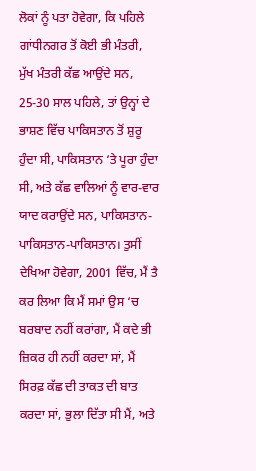ਲੋਕਾਂ ਨੂੰ ਪਤਾ ਹੋਵੇਗਾ, ਕਿ ਪਹਿਲੇ ਗਾਂਧੀਨਗਰ ਤੋਂ ਕੋਈ ਭੀ ਮੰਤਰੀ, ਮੁੱਖ ਮੰਤਰੀ ਕੱਛ ਆਉਂਦੇ ਸਨ, 25-30 ਸਾਲ ਪਹਿਲੇ, ਤਾਂ ਉਨ੍ਹਾਂ ਦੇ ਭਾਸ਼ਣ ਵਿੱਚ ਪਾਕਿਸਤਾਨ ਤੋਂ ਸ਼ੁਰੂ ਹੁੰਦਾ ਸੀ, ਪਾਕਿਸਤਾਨ ‘ਤੇ ਪੂਰਾ ਹੁੰਦਾ ਸੀ, ਅਤੇ ਕੱਛ ਵਾਲਿਆਂ ਨੂੰ ਵਾਰ-ਵਾਰ ਯਾਦ ਕਰਾਉਂਦੇ ਸਨ, ਪਾਕਿਸਤਾਨ-ਪਾਕਿਸਤਾਨ-ਪਾਕਿਸਤਾਨ। ਤੁਸੀਂ ਦੇਖਿਆ ਹੋਵੇਗਾ, 2001 ਵਿੱਚ, ਮੈਂ ਤੈ ਕਰ ਲਿਆ ਕਿ ਮੈਂ ਸਮਾਂ ਉਸ ‘ਚ ਬਰਬਾਦ ਨਹੀਂ ਕਰਾਂਗਾ, ਮੈਂ ਕਦੇ ਭੀ ਜ਼ਿਕਰ ਹੀ ਨਹੀਂ ਕਰਦਾ ਸਾਂ, ਮੈਂ ਸਿਰਫ਼ ਕੱਛ ਦੀ ਤਾਕਤ ਦੀ ਬਾਤ ਕਰਦਾ ਸਾਂ, ਭੁਲਾ ਦਿੱਤਾ ਸੀ ਮੈਂ, ਅਤੇ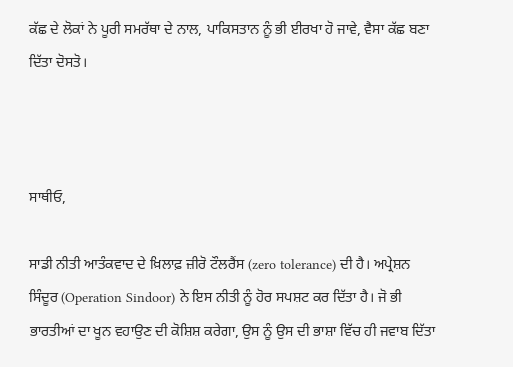ਕੱਛ ਦੇ ਲੋਕਾਂ ਨੇ ਪੂਰੀ ਸਮਰੱਥਾ ਦੇ ਨਾਲ, ਪਾਕਿਸਤਾਨ ਨੂੰ ਭੀ ਈਰਖਾ ਹੋ ਜਾਵੇ, ਵੈਸਾ ਕੱਛ ਬਣਾ ਦਿੱਤਾ ਦੋਸਤੋ।



ਸਾਥੀਓ,

ਸਾਡੀ ਨੀਤੀ ਆਤੰਕਵਾਦ ਦੇ ਖ਼ਿਲਾਫ਼ ਜ਼ੀਰੋ ਟੌਲਰੈਂਸ (zero tolerance) ਦੀ ਹੈ। ਅਪ੍ਰੇਸ਼ਨ ਸਿੰਦੂਰ (Operation Sindoor) ਨੇ ਇਸ ਨੀਤੀ ਨੂੰ ਹੋਰ ਸਪਸ਼ਟ ਕਰ ਦਿੱਤਾ ਹੈ। ਜੋ ਭੀ ਭਾਰਤੀਆਂ ਦਾ ਖੂਨ ਵਹਾਉਣ ਦੀ ਕੋਸ਼ਿਸ਼ ਕਰੇਗਾ, ਉਸ ਨੂੰ ਉਸ ਦੀ ਭਾਸ਼ਾ ਵਿੱਚ ਹੀ ਜਵਾਬ ਦਿੱਤਾ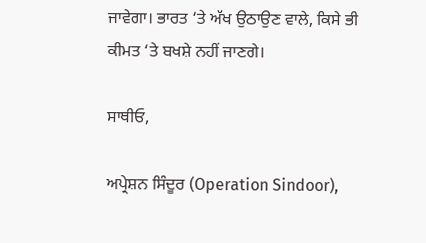ਜਾਵੇਗਾ। ਭਾਰਤ ‘ਤੇ ਅੱਖ ਉਠਾਉਣ ਵਾਲੇ, ਕਿਸੇ ਭੀ ਕੀਮਤ ‘ਤੇ ਬਖਸ਼ੇ ਨਹੀਂ ਜਾਣਗੇ।

ਸਾਥੀਓ,

ਅਪ੍ਰੇਸ਼ਨ ਸਿੰਦੂਰ (Operation Sindoor),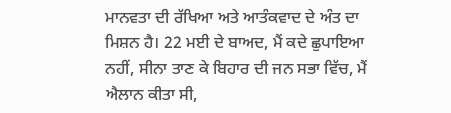ਮਾਨਵਤਾ ਦੀ ਰੱਖਿਆ ਅਤੇ ਆਤੰਕਵਾਦ ਦੇ ਅੰਤ ਦਾ ਮਿਸ਼ਨ ਹੈ। 22 ਮਈ ਦੇ ਬਾਅਦ, ਮੈਂ ਕਦੇ ਛੁਪਾਇਆ ਨਹੀਂ, ਸੀਨਾ ਤਾਣ ਕੇ ਬਿਹਾਰ ਦੀ ਜਨ ਸਭਾ ਵਿੱਚ, ਮੈਂ ਐਲਾਨ ਕੀਤਾ ਸੀ,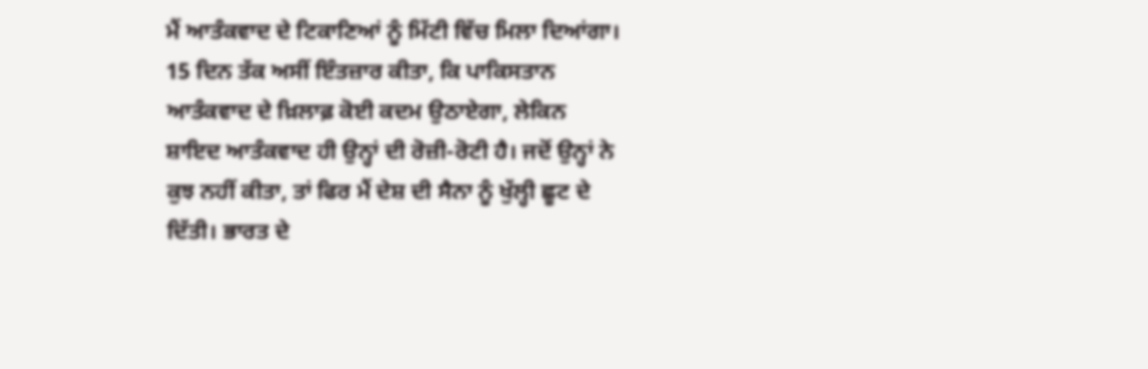ਮੈਂ ਆਤੰਕਵਾਦ ਦੇ ਟਿਕਾਣਿਆਂ ਨੂੰ ਮਿੱਟੀ ਵਿੱਚ ਮਿਲਾ ਦਿਆਂਗਾ। 15 ਦਿਨ ਤੱਕ ਅਸੀਂ ਇੰਤਜ਼ਾਰ ਕੀਤਾ, ਕਿ ਪਾਕਿਸਤਾਨ ਆਤੰਕਵਾਦ ਦੇ ਖ਼ਿਲਾਫ਼ ਕੋਈ ਕਦਮ ਉਠਾਏਗਾ, ਲੇਕਿਨ ਸ਼ਾਇਦ ਆਤੰਕਵਾਦ ਹੀ ਉਨ੍ਹਾਂ ਦੀ ਰੋਜ਼ੀ-ਰੋਟੀ ਹੈ। ਜਦੋਂ ਉਨ੍ਹਾਂ ਨੇ ਕੁਝ ਨਹੀਂ ਕੀਤਾ, ਤਾਂ ਫਿਰ ਮੈਂ ਦੇਸ਼ ਦੀ ਸੈਨਾ ਨੂੰ ਖੁੱਲ੍ਹੀ ਛੂਟ ਦੇ ਦਿੱਤੀ। ਭਾਰਤ ਦੇ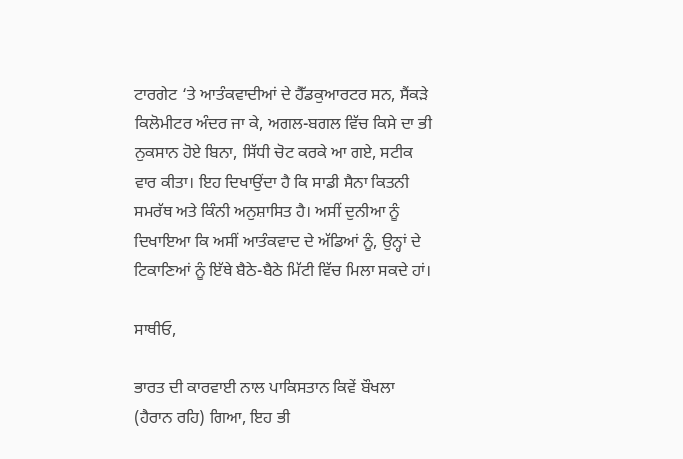ਟਾਰਗੇਟ ‘ਤੇ ਆਤੰਕਵਾਦੀਆਂ ਦੇ ਹੈੱਡਕੁਆਰਟਰ ਸਨ, ਸੈਂਕੜੇ ਕਿਲੋਮੀਟਰ ਅੰਦਰ ਜਾ ਕੇ, ਅਗਲ-ਬਗਲ ਵਿੱਚ ਕਿਸੇ ਦਾ ਭੀ ਨੁਕਸਾਨ ਹੋਏ ਬਿਨਾ, ਸਿੱਧੀ ਚੋਟ ਕਰਕੇ ਆ ਗਏ, ਸਟੀਕ ਵਾਰ ਕੀਤਾ। ਇਹ ਦਿਖਾਉਂਦਾ ਹੈ ਕਿ ਸਾਡੀ ਸੈਨਾ ਕਿਤਨੀ ਸਮਰੱਥ ਅਤੇ ਕਿੰਨੀ ਅਨੁਸ਼ਾਸਿਤ ਹੈ। ਅਸੀਂ ਦੁਨੀਆ ਨੂੰ ਦਿਖਾਇਆ ਕਿ ਅਸੀਂ ਆਤੰਕਵਾਦ ਦੇ ਅੱਡਿਆਂ ਨੂੰ, ਉਨ੍ਹਾਂ ਦੇ ਟਿਕਾਣਿਆਂ ਨੂੰ ਇੱਥੇ ਬੈਠੇ-ਬੈਠੇ ਮਿੱਟੀ ਵਿੱਚ ਮਿਲਾ ਸਕਦੇ ਹਾਂ।

ਸਾਥੀਓ,

ਭਾਰਤ ਦੀ ਕਾਰਵਾਈ ਨਾਲ ਪਾਕਿਸਤਾਨ ਕਿਵੇਂ ਬੌਖਲਾ (ਹੈਰਾਨ ਰਹਿ) ਗਿਆ, ਇਹ ਭੀ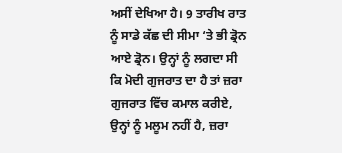ਅਸੀਂ ਦੇਖਿਆ ਹੈ। 9 ਤਾਰੀਖ ਰਾਤ ਨੂੰ ਸਾਡੇ ਕੱਛ ਦੀ ਸੀਮਾ ‘ਤੇ ਭੀ ਡ੍ਰੋਨ ਆਏ ਡ੍ਰੋਨ। ਉਨ੍ਹਾਂ ਨੂੰ ਲਗਦਾ ਸੀ ਕਿ ਮੋਦੀ ਗੁਜਰਾਤ ਦਾ ਹੈ ਤਾਂ ਜ਼ਰਾ ਗੁਜਰਾਤ ਵਿੱਚ ਕਮਾਲ ਕਰੀਏ, ਉਨ੍ਹਾਂ ਨੂੰ ਮਲੂਮ ਨਹੀਂ ਹੈ, ਜ਼ਰਾ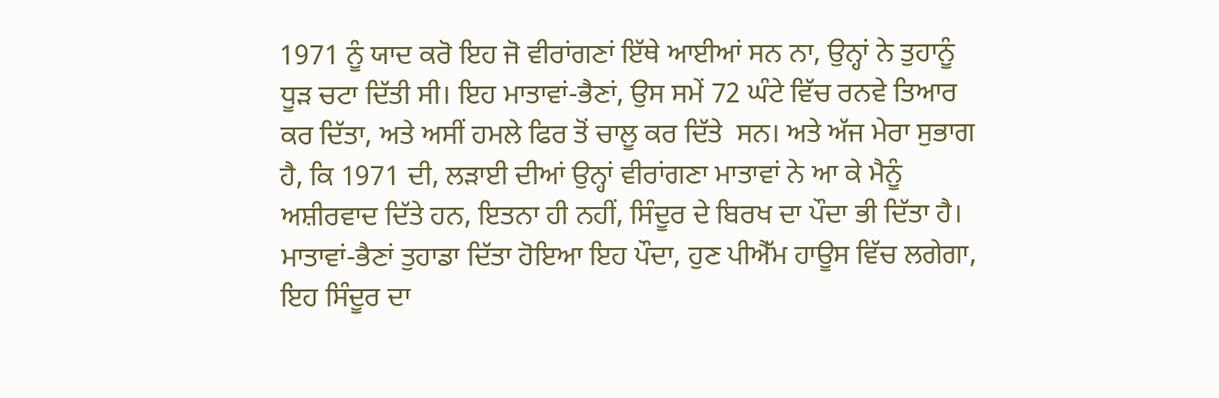1971 ਨੂੰ ਯਾਦ ਕਰੋ ਇਹ ਜੋ ਵੀਰਾਂਗਣਾਂ ਇੱਥੇ ਆਈਆਂ ਸਨ ਨਾ, ਉਨ੍ਹਾਂ ਨੇ ਤੁਹਾਨੂੰ ਧੂੜ ਚਟਾ ਦਿੱਤੀ ਸੀ। ਇਹ ਮਾਤਾਵਾਂ-ਭੈਣਾਂ, ਉਸ ਸਮੇਂ 72 ਘੰਟੇ ਵਿੱਚ ਰਨਵੇ ਤਿਆਰ ਕਰ ਦਿੱਤਾ, ਅਤੇ ਅਸੀਂ ਹਮਲੇ ਫਿਰ ਤੋਂ ਚਾਲੂ ਕਰ ਦਿੱਤੇ  ਸਨ। ਅਤੇ ਅੱਜ ਮੇਰਾ ਸੁਭਾਗ ਹੈ, ਕਿ 1971 ਦੀ, ਲੜਾਈ ਦੀਆਂ ਉਨ੍ਹਾਂ ਵੀਰਾਂਗਣਾ ਮਾਤਾਵਾਂ ਨੇ ਆ ਕੇ ਮੈਨੂੰ ਅਸ਼ੀਰਵਾਦ ਦਿੱਤੇ ਹਨ, ਇਤਨਾ ਹੀ ਨਹੀਂ, ਸਿੰਦੂਰ ਦੇ ਬਿਰਖ ਦਾ ਪੌਦਾ ਭੀ ਦਿੱਤਾ ਹੈ। ਮਾਤਾਵਾਂ-ਭੈਣਾਂ ਤੁਹਾਡਾ ਦਿੱਤਾ ਹੋਇਆ ਇਹ ਪੌਦਾ, ਹੁਣ ਪੀਐੱਮ ਹਾਊਸ ਵਿੱਚ ਲਗੇਗਾ, ਇਹ ਸਿੰਦੂਰ ਦਾ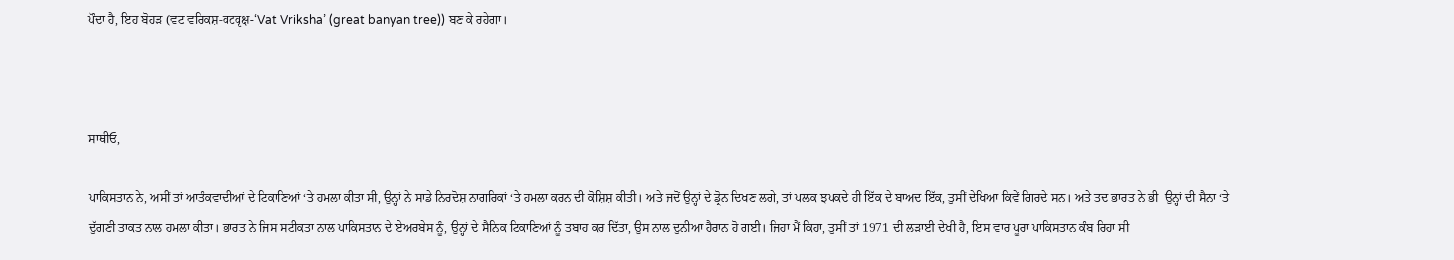ਪੌਦਾ ਹੈ, ਇਹ ਬੋਹੜ (ਵਟ ਵਰਿਕਸ਼-वटवृक्ष-‘Vat Vriksha’ (great banyan tree)) ਬਣ ਕੇ ਰਹੇਗਾ।



ਸਾਥੀਓ,

ਪਾਕਿਸਤਾਨ ਨੇ, ਅਸੀਂ ਤਾਂ ਆਤੰਕਵਾਦੀਆਂ ਦੇ ਟਿਕਾਣਿਆਂ ‘ਤੇ ਹਮਲਾ ਕੀਤਾ ਸੀ, ਉਨ੍ਹਾਂ ਨੇ ਸਾਡੇ ਨਿਰਦੋਸ਼ ਨਾਗਰਿਕਾਂ ‘ਤੇ ਹਮਲਾ ਕਰਨ ਦੀ ਕੋਸ਼ਿਸ਼ ਕੀਤੀ। ਅਤੇ ਜਦੋਂ ਉਨ੍ਹਾਂ ਦੇ ਡ੍ਰੋਨ ਦਿਖਣ ਲਗੇ, ਤਾਂ ਪਲਕ ਝਪਕਦੇ ਹੀ ਇੱਕ ਦੇ ਬਾਅਦ ਇੱਕ, ਤੁਸੀਂ ਦੇਖਿਆ ਕਿਵੇਂ ਗਿਰਦੇ ਸਨ। ਅਤੇ ਤਦ ਭਾਰਤ ਨੇ ਭੀ  ਉਨ੍ਹਾਂ ਦੀ ਸੈਨਾ ‘ਤੇ ਦੁੱਗਣੀ ਤਾਕਤ ਨਾਲ ਹਮਲਾ ਕੀਤਾ। ਭਾਰਤ ਨੇ ਜਿਸ ਸਟੀਕਤਾ ਨਾਲ ਪਾਕਿਸਤਾਨ ਦੇ ਏਅਰਬੇਸ ਨੂੰ, ਉਨ੍ਹਾਂ ਦੇ ਸੈਨਿਕ ਟਿਕਾਣਿਆਂ ਨੂੰ ਤਬਾਹ ਕਰ ਦਿੱਤਾ, ਉਸ ਨਾਲ ਦੁਨੀਆ ਹੈਰਾਨ ਹੋ ਗਈ। ਜਿਹਾ ਮੈਂ ਕਿਹਾ, ਤੁਸੀਂ ਤਾਂ 1971 ਦੀ ਲੜਾਈ ਦੇਖੀ ਹੈ, ਇਸ ਵਾਰ ਪੂਰਾ ਪਾਕਿਸਤਾਨ ਕੰਬ ਰਿਹਾ ਸੀ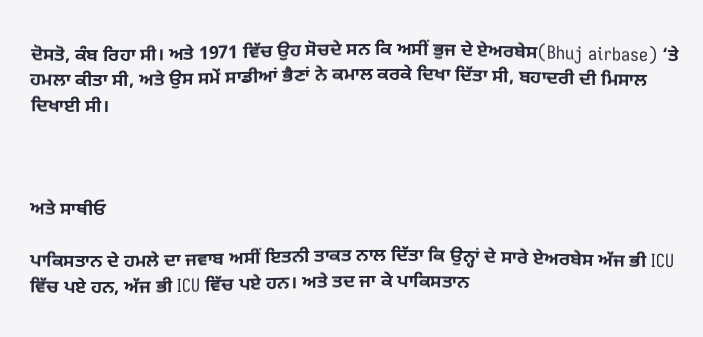ਦੋਸਤੋ, ਕੰਬ ਰਿਹਾ ਸੀ। ਅਤੇ 1971 ਵਿੱਚ ਉਹ ਸੋਚਦੇ ਸਨ ਕਿ ਅਸੀਂ ਭੁਜ ਦੇ ਏਅਰਬੇਸ(Bhuj airbase) ‘ਤੇ ਹਮਲਾ ਕੀਤਾ ਸੀ, ਅਤੇ ਉਸ ਸਮੇਂ ਸਾਡੀਆਂ ਭੈਣਾਂ ਨੇ ਕਮਾਲ ਕਰਕੇ ਦਿਖਾ ਦਿੱਤਾ ਸੀ, ਬਹਾਦਰੀ ਦੀ ਮਿਸਾਲ ਦਿਖਾਈ ਸੀ।



ਅਤੇ ਸਾਥੀਓ

ਪਾਕਿਸਤਾਨ ਦੇ ਹਮਲੇ ਦਾ ਜਵਾਬ ਅਸੀਂ ਇਤਨੀ ਤਾਕਤ ਨਾਲ ਦਿੱਤਾ ਕਿ ਉਨ੍ਹਾਂ ਦੇ ਸਾਰੇ ਏਅਰਬੇਸ ਅੱਜ ਭੀ ICU ਵਿੱਚ ਪਏ ਹਨ, ਅੱਜ ਭੀ ICU ਵਿੱਚ ਪਏ ਹਨ। ਅਤੇ ਤਦ ਜਾ ਕੇ ਪਾਕਿਸਤਾਨ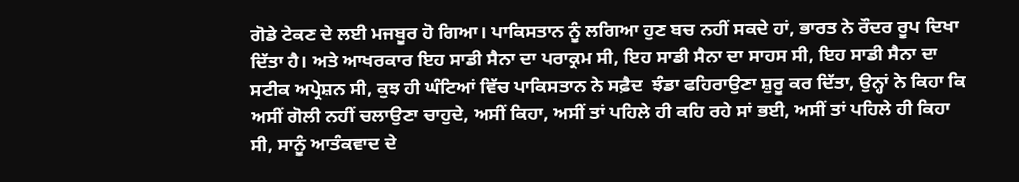ਗੋਡੇ ਟੇਕਣ ਦੇ ਲਈ ਮਜਬੂਰ ਹੋ ਗਿਆ। ਪਾਕਿਸਤਾਨ ਨੂੰ ਲਗਿਆ ਹੁਣ ਬਚ ਨਹੀਂ ਸਕਦੇ ਹਾਂ, ਭਾਰਤ ਨੇ ਰੌਦਰ ਰੂਪ ਦਿਖਾ ਦਿੱਤਾ ਹੈ। ਅਤੇ ਆਖਰਕਾਰ ਇਹ ਸਾਡੀ ਸੈਨਾ ਦਾ ਪਰਾਕ੍ਰਮ ਸੀ, ਇਹ ਸਾਡੀ ਸੈਨਾ ਦਾ ਸਾਹਸ ਸੀ, ਇਹ ਸਾਡੀ ਸੈਨਾ ਦਾ ਸਟੀਕ ਅਪ੍ਰੇਸ਼ਨ ਸੀ, ਕੁਝ ਹੀ ਘੰਟਿਆਂ ਵਿੱਚ ਪਾਕਿਸਤਾਨ ਨੇ ਸਫ਼ੈਦ  ਝੰਡਾ ਫਹਿਰਾਉਣਾ ਸ਼ੁਰੂ ਕਰ ਦਿੱਤਾ, ਉਨ੍ਹਾਂ ਨੇ ਕਿਹਾ ਕਿ ਅਸੀਂ ਗੋਲੀ ਨਹੀਂ ਚਲਾਉਣਾ ਚਾਹੁਦੇ, ਅਸੀਂ ਕਿਹਾ, ਅਸੀਂ ਤਾਂ ਪਹਿਲੇ ਹੀ ਕਹਿ ਰਹੇ ਸਾਂ ਭਈ, ਅਸੀਂ ਤਾਂ ਪਹਿਲੇ ਹੀ ਕਿਹਾ ਸੀ, ਸਾਨੂੰ ਆਤੰਕਵਾਦ ਦੇ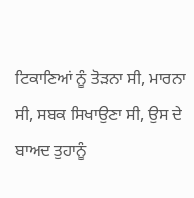ਟਿਕਾਣਿਆਂ ਨੂੰ ਤੋੜਨਾ ਸੀ, ਮਾਰਨਾ ਸੀ, ਸਬਕ ਸਿਖਾਉਣਾ ਸੀ, ਉਸ ਦੇ ਬਾਅਦ ਤੁਹਾਨੂੰ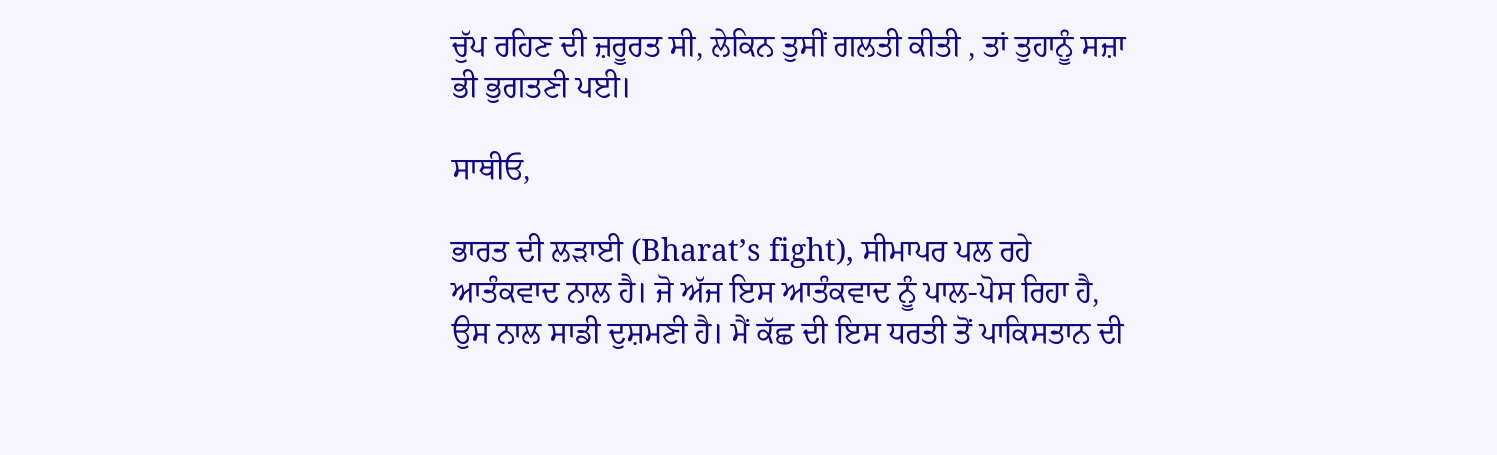ਚੁੱਪ ਰਹਿਣ ਦੀ ਜ਼ਰੂਰਤ ਸੀ, ਲੇਕਿਨ ਤੁਸੀਂ ਗਲਤੀ ਕੀਤੀ , ਤਾਂ ਤੁਹਾਨੂੰ ਸਜ਼ਾ ਭੀ ਭੁਗਤਣੀ ਪਈ।

ਸਾਥੀਓ,

ਭਾਰਤ ਦੀ ਲੜਾਈ (Bharat’s fight), ਸੀਮਾਪਰ ਪਲ ਰਹੇ ਆਤੰਕਵਾਦ ਨਾਲ ਹੈ। ਜੋ ਅੱਜ ਇਸ ਆਤੰਕਵਾਦ ਨੂੰ ਪਾਲ-ਪੋਸ ਰਿਹਾ ਹੈ, ਉਸ ਨਾਲ ਸਾਡੀ ਦੁਸ਼ਮਣੀ ਹੈ। ਮੈਂ ਕੱਛ ਦੀ ਇਸ ਧਰਤੀ ਤੋਂ ਪਾਕਿਸਤਾਨ ਦੀ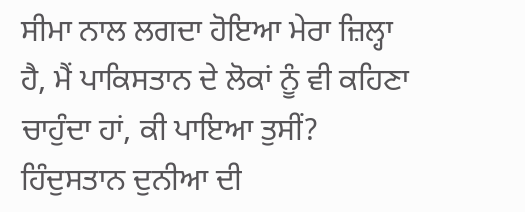ਸੀਮਾ ਨਾਲ ਲਗਦਾ ਹੋਇਆ ਮੇਰਾ ਜ਼ਿਲ੍ਹਾ ਹੈ, ਮੈਂ ਪਾਕਿਸਤਾਨ ਦੇ ਲੋਕਾਂ ਨੂੰ ਵੀ ਕਹਿਣਾ ਚਾਹੁੰਦਾ ਹਾਂ, ਕੀ ਪਾਇਆ ਤੁਸੀਂ? ਹਿੰਦੁਸਤਾਨ ਦੁਨੀਆ ਦੀ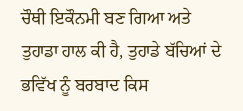ਚੌਥੀ ਇਕੌਨਮੀ ਬਣ ਗਿਆ ਅਤੇ ਤੁਹਾਡਾ ਹਾਲ ਕੀ ਹੈ, ਤੁਹਾਡੇ ਬੱਚਿਆਂ ਦੇ ਭਵਿੱਖ ਨੂੰ ਬਰਬਾਦ ਕਿਸ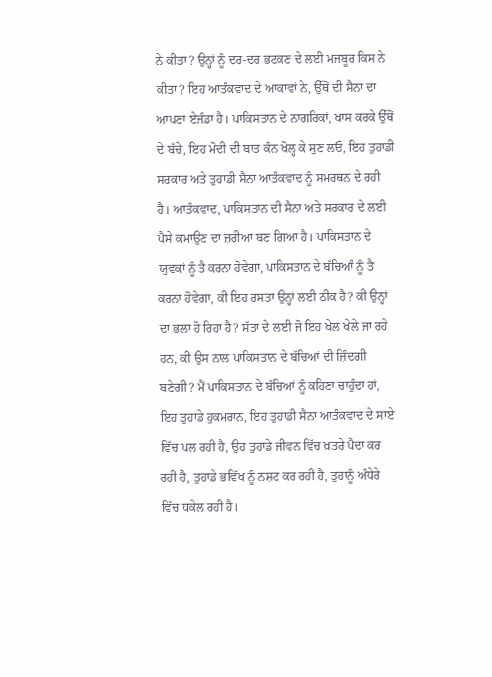ਨੇ ਕੀਤਾ? ਉਨ੍ਹਾਂ ਨੂੰ ਦਰ-ਦਰ ਭਟਕਣ ਦੇ ਲਈ ਮਜਬੂਰ ਕਿਸ ਨੇ ਕੀਤਾ? ਇਹ ਆਤੰਕਵਾਦ ਦੇ ਆਕਾਵਾਂ ਨੇ, ਉੱਥੋਂ ਦੀ ਸੈਨਾ ਦਾ ਆਪਣਾ ਏਜੰਡਾ ਹੈ। ਪਾਕਿਸਤਾਨ ਦੇ ਨਾਗਰਿਕਾਂ, ਖਾਸ ਕਰਕੇ ਉੱਥੋਂ ਦੇ ਬੱਚੇ, ਇਹ ਮੋਦੀ ਦੀ ਬਾਤ ਕੰਨ ਖੋਲ੍ਹ ਕੇ ਸੁਣ ਲਓ, ਇਹ ਤੁਹਾਡੀ ਸਰਕਾਰ ਅਤੇ ਤੁਹਾਡੀ ਸੈਨਾ ਆਤੰਕਵਾਦ ਨੂੰ ਸਮਰਥਨ ਦੇ ਰਹੀ ਹੈ। ਆਤੰਕਵਾਦ, ਪਾਕਿਸਤਾਨ ਦੀ ਸੈਨਾ ਅਤੇ ਸਰਕਾਰ ਦੇ ਲਈ ਪੈਸੇ ਕਮਾਉਣ ਦਾ ਜ਼ਰੀਆ ਬਣ ਗਿਆ ਹੈ। ਪਾਕਿਸਤਾਨ ਦੇ ਯੁਵਕਾਂ ਨੂੰ ਤੈ ਕਰਨਾ ਹੋਵੇਗਾ, ਪਾਕਿਸਤਾਨ ਦੇ ਬੱਚਿਆੰ ਨੂੰ ਤੈ ਕਰਨਾ ਹੋਵੇਗਾ, ਕੀ ਇਹ ਰਸਤਾ ਉਨ੍ਹਾਂ ਲਈ ਠੀਕ ਹੈ? ਕੀ ਉਨ੍ਹਾਂ ਦਾ ਭਲਾ ਹੋ ਰਿਹਾ ਹੈ? ਸੱਤਾ ਦੇ ਲਈ ਜੋ ਇਹ ਖੇਲ ਖੇਲੇ ਜਾ ਰਹੇ ਹਨ, ਕੀ ਉਸ ਨਾਲ ਪਾਕਿਸਤਾਨ ਦੇ ਬੱਚਿਆਂ ਦੀ ਜ਼ਿੰਦਗੀ ਬਣੇਗੀ? ਮੈਂ ਪਾਕਿਸਤਾਨ ਦੇ ਬੱਚਿਆਂ ਨੂੰ ਕਹਿਣਾ ਚਾਹੁੰਦਾ ਹਾਂ, ਇਹ ਤੁਹਾਡੇ ਹੁਕਮਰਾਨ, ਇਹ ਤੁਹਾਡੀ ਸੈਨਾ ਆਤੰਕਵਾਦ ਦੇ ਸਾਏ ਵਿੱਚ ਪਲ ਰਹੀ ਹੈ, ਉਹ ਤੁਹਾਡੇ ਜੀਵਨ ਵਿੱਚ ਖ਼ਤਰੇ ਪੈਦਾ ਕਰ ਰਹੀ ਹੈ, ਤੁਹਾਡੇ ਭਵਿੱਖ ਨੂੰ ਨਸ਼ਟ ਕਰ ਰਹੀ ਹੈ, ਤੁਹਾਨੂੰ ਅੰਧੇਰੇ ਵਿੱਚ ਧਕੇਲ ਰਹੀ ਹੈ।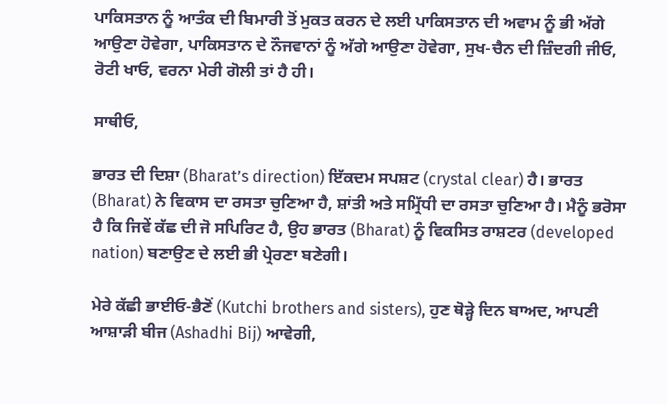ਪਾਕਿਸਤਾਨ ਨੂੰ ਆਤੰਕ ਦੀ ਬਿਮਾਰੀ ਤੋਂ ਮੁਕਤ ਕਰਨ ਦੇ ਲਈ ਪਾਕਿਸਤਾਨ ਦੀ ਅਵਾਮ ਨੂੰ ਭੀ ਅੱਗੇ ਆਉਣਾ ਹੋਵੇਗਾ, ਪਾਕਿਸਤਾਨ ਦੇ ਨੌਜਵਾਨਾਂ ਨੂੰ ਅੱਗੇ ਆਉਣਾ ਹੋਵੇਗਾ, ਸੁਖ-ਚੈਨ ਦੀ ਜ਼ਿੰਦਗੀ ਜੀਓ, ਰੋਟੀ ਖਾਓ, ਵਰਨਾ ਮੇਰੀ ਗੋਲੀ ਤਾਂ ਹੈ ਹੀ।

ਸਾਥੀਓ,

ਭਾਰਤ ਦੀ ਦਿਸ਼ਾ (Bharat’s direction) ਇੱਕਦਮ ਸਪਸ਼ਟ (crystal clear) ਹੈ। ਭਾਰਤ (Bharat) ਨੇ ਵਿਕਾਸ ਦਾ ਰਸਤਾ ਚੁਣਿਆ ਹੈ, ਸ਼ਾਂਤੀ ਅਤੇ ਸਮ੍ਰਿੱਧੀ ਦਾ ਰਸਤਾ ਚੁਣਿਆ ਹੈ। ਮੈਨੂੰ ਭਰੋਸਾ ਹੈ ਕਿ ਜਿਵੇਂ ਕੱਛ ਦੀ ਜੋ ਸਪਿਰਿਟ ਹੈ, ਉਹ ਭਾਰਤ (Bharat) ਨੂੰ ਵਿਕਸਿਤ ਰਾਸ਼ਟਰ (developed nation) ਬਣਾਉਣ ਦੇ ਲਈ ਭੀ ਪ੍ਰੇਰਣਾ ਬਣੇਗੀ।

ਮੇਰੇ ਕੱਛੀ ਭਾਈਓ-ਭੈਣੋਂ (Kutchi brothers and sisters), ਹੁਣ ਥੋੜ੍ਹੇ ਦਿਨ ਬਾਅਦ, ਆਪਣੀ ਆਸ਼ਾੜੀ ਬੀਜ (Ashadhi Bij) ਆਵੇਗੀ,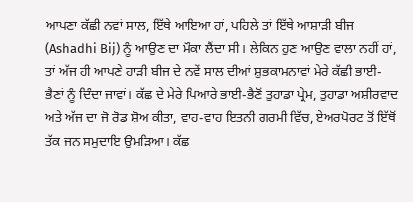ਆਪਣਾ ਕੱਛੀ ਨਵਾਂ ਸਾਲ, ਇੱਥੇ ਆਇਆ ਹਾਂ, ਪਹਿਲੇ ਤਾਂ ਇੱਥੇ ਆਸ਼ਾੜੀ ਬੀਜ (Ashadhi Bij) ਨੂੰ ਆਉਣ ਦਾ ਮੌਕਾ ਲੈਂਦਾ ਸੀ। ਲੇਕਿਨ ਹੁਣ ਆਉਣ ਵਾਲਾ ਨਹੀਂ ਹਾਂ, ਤਾਂ ਅੱਜ ਹੀ ਆਪਣੇ ਹਾੜੀ ਬੀਜ ਦੇ ਨਵੇਂ ਸਾਲ ਦੀਆਂ ਸ਼ੁਭਕਾਮਨਾਵਾਂ ਮੇਰੇ ਕੱਛੀ ਭਾਈ-ਭੈਣਾਂ ਨੂੰ ਦਿੰਦਾ ਜਾਵਾਂ। ਕੱਛ ਦੇ ਮੇਰੇ ਪਿਆਰੇ ਭਾਈ-ਭੈਣੋਂ ਤੁਹਾਡਾ ਪ੍ਰੇਮ, ਤੁਹਾਡਾ ਅਸ਼ੀਰਵਾਦ ਅਤੇ ਅੱਜ ਦਾ ਜੋ ਰੋਡ ਸ਼ੋਅ ਕੀਤਾ, ਵਾਹ-ਵਾਹ ਇਤਨੀ ਗਰਮੀ ਵਿੱਚ, ਏਅਰਪੋਰਟ ਤੋਂ ਇੱਥੋਂ ਤੱਕ ਜਨ ਸਮੁਦਾਇ ਉਮੜਿਆ। ਕੱਛ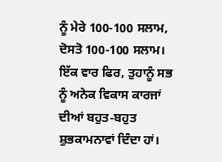ਨੂੰ ਮੇਰੇ 100-100 ਸਲਾਮ, ਦੋਸਤੋ 100-100 ਸਲਾਮ। ਇੱਕ ਵਾਰ ਫਿਰ, ਤੁਹਾਨੂੰ ਸਭ ਨੂੰ ਅਨੇਕ ਵਿਕਾਸ ਕਾਰਜਾਂ ਦੀਆਂ ਬਹੁਤ-ਬਹੁਤ ਸ਼ੁਭਕਾਮਨਾਵਾਂ ਦਿੰਦਾ ਹਾਂ।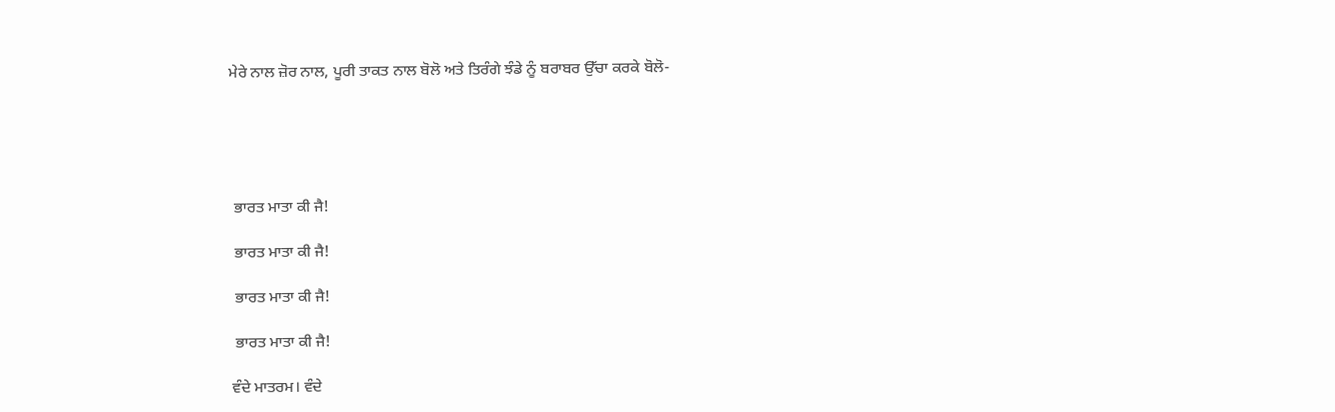ਮੇਰੇ ਨਾਲ ਜ਼ੋਰ ਨਾਲ, ਪੂਰੀ ਤਾਕਤ ਨਾਲ ਬੋਲੋ ਅਤੇ ਤਿਰੰਗੇ ਝੰਡੇ ਨੂੰ ਬਰਾਬਰ ਉੱਚਾ ਕਰਕੇ ਬੋਲੋ-





 ਭਾਰਤ ਮਾਤਾ ਕੀ ਜੈ!

 ਭਾਰਤ ਮਾਤਾ ਕੀ ਜੈ!

 ਭਾਰਤ ਮਾਤਾ ਕੀ ਜੈ!

 ਭਾਰਤ ਮਾਤਾ ਕੀ ਜੈ!

ਵੰਦੇ ਮਾਤਰਮ। ਵੰਦੇ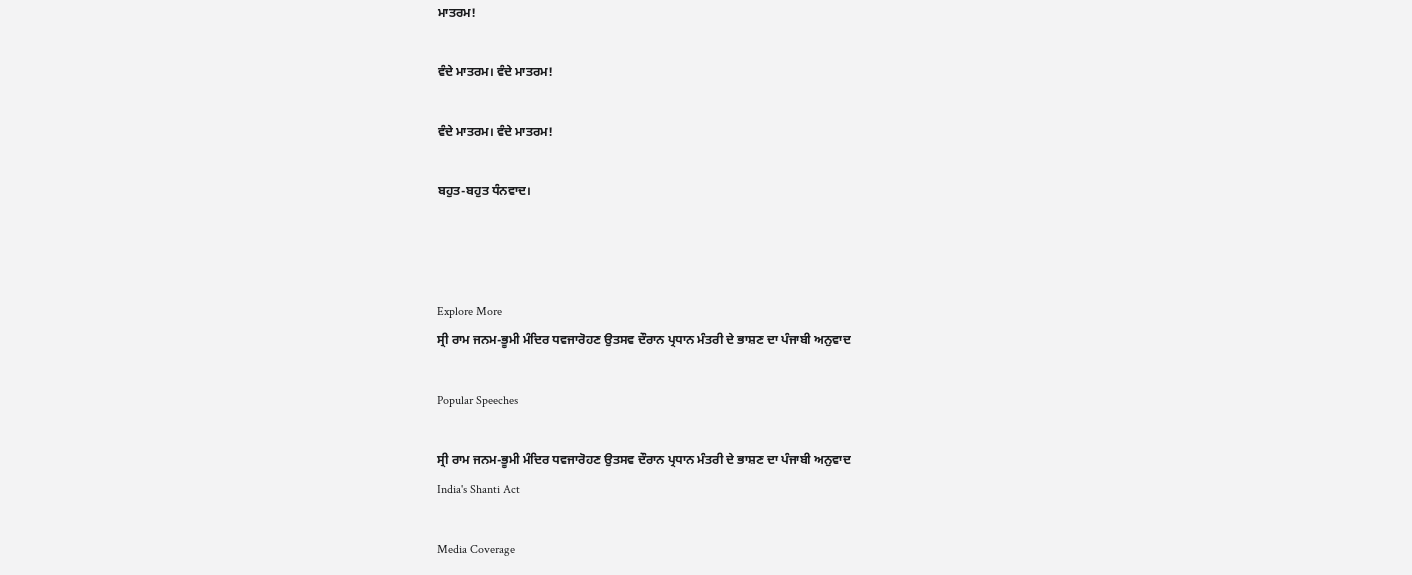ਮਾਤਰਮ!

ਵੰਦੇ ਮਾਤਰਮ। ਵੰਦੇ ਮਾਤਰਮ!

ਵੰਦੇ ਮਾਤਰਮ। ਵੰਦੇ ਮਾਤਰਮ!

ਬਹੁਤ-ਬਹੁਤ ਧੰਨਵਾਦ।



Explore More
ਸ੍ਰੀ ਰਾਮ ਜਨਮ-ਭੂਮੀ ਮੰਦਿਰ ਧਵਜਾਰੋਹਣ ਉਤਸਵ ਦੌਰਾਨ ਪ੍ਰਧਾਨ ਮੰਤਰੀ ਦੇ ਭਾਸ਼ਣ ਦਾ ਪੰਜਾਬੀ ਅਨੁਵਾਦ

Popular Speeches

ਸ੍ਰੀ ਰਾਮ ਜਨਮ-ਭੂਮੀ ਮੰਦਿਰ ਧਵਜਾਰੋਹਣ ਉਤਸਵ ਦੌਰਾਨ ਪ੍ਰਧਾਨ ਮੰਤਰੀ ਦੇ ਭਾਸ਼ਣ ਦਾ ਪੰਜਾਬੀ ਅਨੁਵਾਦ
India's Shanti Act

Media Coverage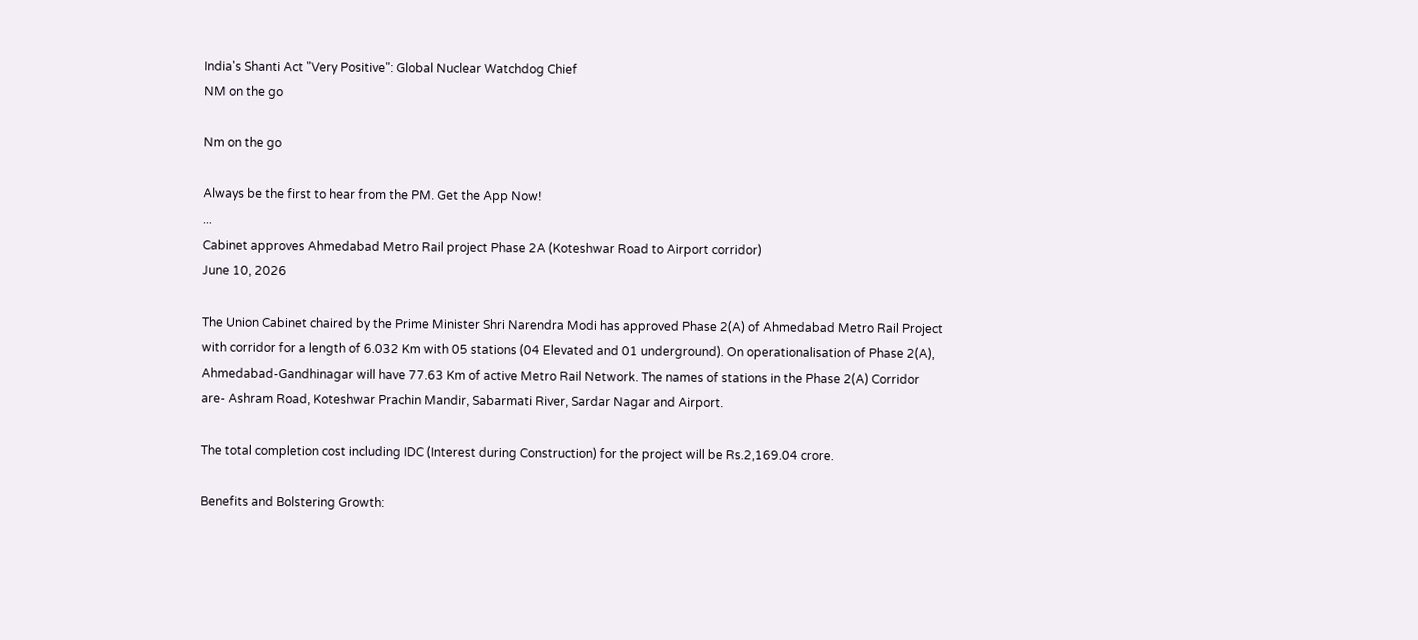India's Shanti Act "Very Positive": Global Nuclear Watchdog Chief
NM on the go

Nm on the go

Always be the first to hear from the PM. Get the App Now!
...
Cabinet approves Ahmedabad Metro Rail project Phase 2A (Koteshwar Road to Airport corridor)
June 10, 2026

The Union Cabinet chaired by the Prime Minister Shri Narendra Modi has approved Phase 2(A) of Ahmedabad Metro Rail Project with corridor for a length of 6.032 Km with 05 stations (04 Elevated and 01 underground). On operationalisation of Phase 2(A), Ahmedabad-Gandhinagar will have 77.63 Km of active Metro Rail Network. The names of stations in the Phase 2(A) Corridor are- Ashram Road, Koteshwar Prachin Mandir, Sabarmati River, Sardar Nagar and Airport.

The total completion cost including IDC (Interest during Construction) for the project will be Rs.2,169.04 crore.

Benefits and Bolstering Growth: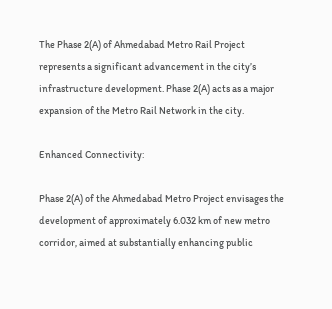The Phase 2(A) of Ahmedabad Metro Rail Project represents a significant advancement in the city’s infrastructure development. Phase 2(A) acts as a major expansion of the Metro Rail Network in the city.

Enhanced Connectivity:

Phase 2(A) of the Ahmedabad Metro Project envisages the development of approximately 6.032 km of new metro corridor, aimed at substantially enhancing public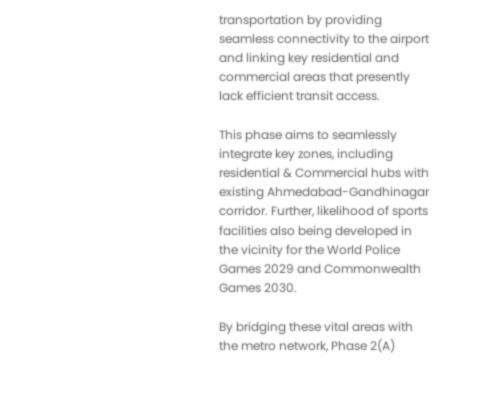transportation by providing seamless connectivity to the airport and linking key residential and commercial areas that presently lack efficient transit access.

This phase aims to seamlessly integrate key zones, including residential & Commercial hubs with existing Ahmedabad-Gandhinagar corridor. Further, likelihood of sports facilities also being developed in the vicinity for the World Police Games 2029 and Commonwealth Games 2030.

By bridging these vital areas with the metro network, Phase 2(A)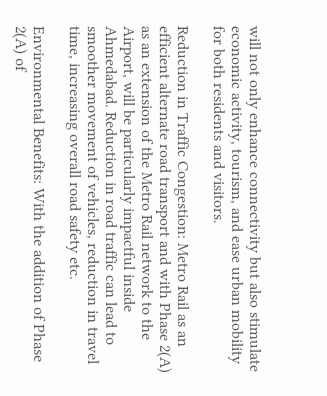will not only enhance connectivity but also stimulate economic activity, tourism, and ease urban mobility for both residents and visitors.

Reduction in Traffic Congestion: Metro Rail as an efficient alternate road transport and with Phase 2(A) as an extension of the Metro Rail network to the Airport, will be particularly impactful inside Ahmedabad. Reduction in road traffic can lead to smoother movement of vehicles, reduction in travel time, increasing overall road safety etc.

Environmental Benefits: With the addition of Phase 2(A) of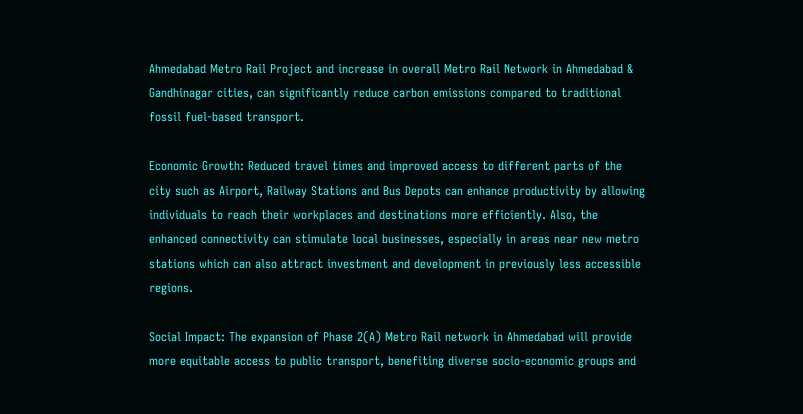Ahmedabad Metro Rail Project and increase in overall Metro Rail Network in Ahmedabad & Gandhinagar cities, can significantly reduce carbon emissions compared to traditional fossil fuel-based transport.

Economic Growth: Reduced travel times and improved access to different parts of the city such as Airport, Railway Stations and Bus Depots can enhance productivity by allowing individuals to reach their workplaces and destinations more efficiently. Also, the enhanced connectivity can stimulate local businesses, especially in areas near new metro stations which can also attract investment and development in previously less accessible regions.

Social Impact: The expansion of Phase 2(A) Metro Rail network in Ahmedabad will provide more equitable access to public transport, benefiting diverse socio-economic groups and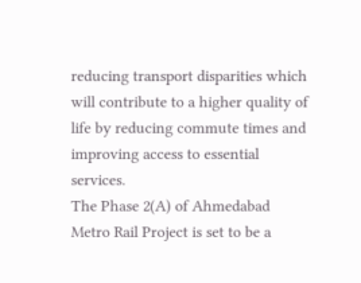reducing transport disparities which will contribute to a higher quality of life by reducing commute times and improving access to essential services.
The Phase 2(A) of Ahmedabad Metro Rail Project is set to be a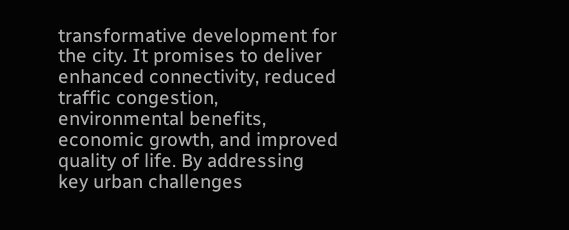transformative development for the city. It promises to deliver enhanced connectivity, reduced traffic congestion, environmental benefits, economic growth, and improved quality of life. By addressing key urban challenges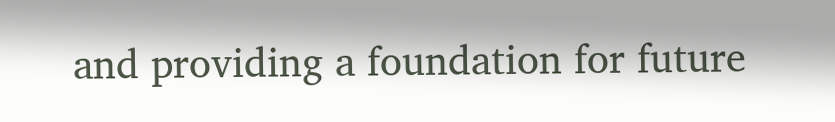and providing a foundation for future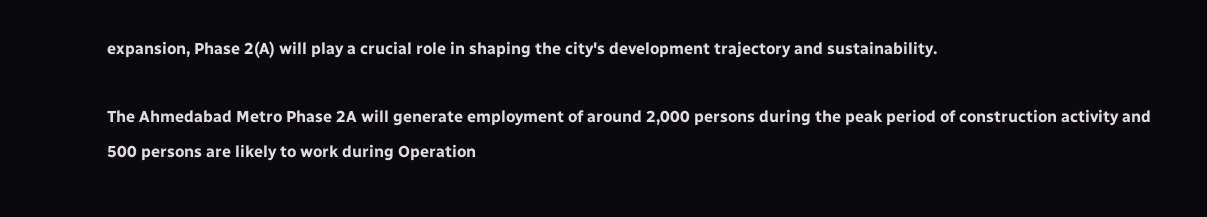expansion, Phase 2(A) will play a crucial role in shaping the city's development trajectory and sustainability.

The Ahmedabad Metro Phase 2A will generate employment of around 2,000 persons during the peak period of construction activity and 500 persons are likely to work during Operation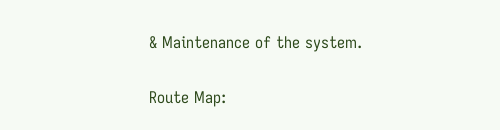& Maintenance of the system.

Route Map: